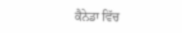ਕੈਨੇਡਾ ਵਿੱਚ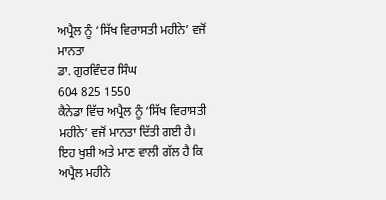ਅਪ੍ਰੈਲ ਨੂੰ ‘ਸਿੱਖ ਵਿਰਾਸਤੀ ਮਹੀਨੇ’ ਵਜੋਂ ਮਾਨਤਾ
ਡਾ. ਗੁਰਵਿੰਦਰ ਸਿੰਘ
604 825 1550
ਕੈਨੇਡਾ ਵਿੱਚ ਅਪ੍ਰੈਲ ਨੂੰ ‘ਸਿੱਖ ਵਿਰਾਸਤੀ ਮਹੀਨੇ’ ਵਜੋਂ ਮਾਨਤਾ ਦਿੱਤੀ ਗਈ ਹੈ। ਇਹ ਖੁਸ਼ੀ ਅਤੇ ਮਾਣ ਵਾਲੀ ਗੱਲ ਹੈ ਕਿ ਅਪ੍ਰੈਲ ਮਹੀਨੇ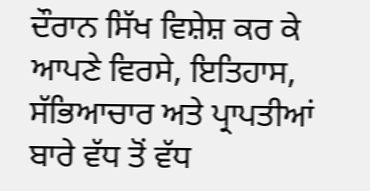ਦੌਰਾਨ ਸਿੱਖ ਵਿਸ਼ੇਸ਼ ਕਰ ਕੇ ਆਪਣੇ ਵਿਰਸੇ, ਇਤਿਹਾਸ, ਸੱਭਿਆਚਾਰ ਅਤੇ ਪ੍ਰਾਪਤੀਆਂ ਬਾਰੇ ਵੱਧ ਤੋਂ ਵੱਧ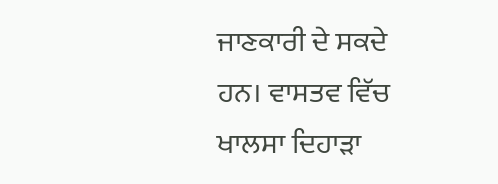ਜਾਣਕਾਰੀ ਦੇ ਸਕਦੇ ਹਨ। ਵਾਸਤਵ ਵਿੱਚ ਖਾਲਸਾ ਦਿਹਾੜਾ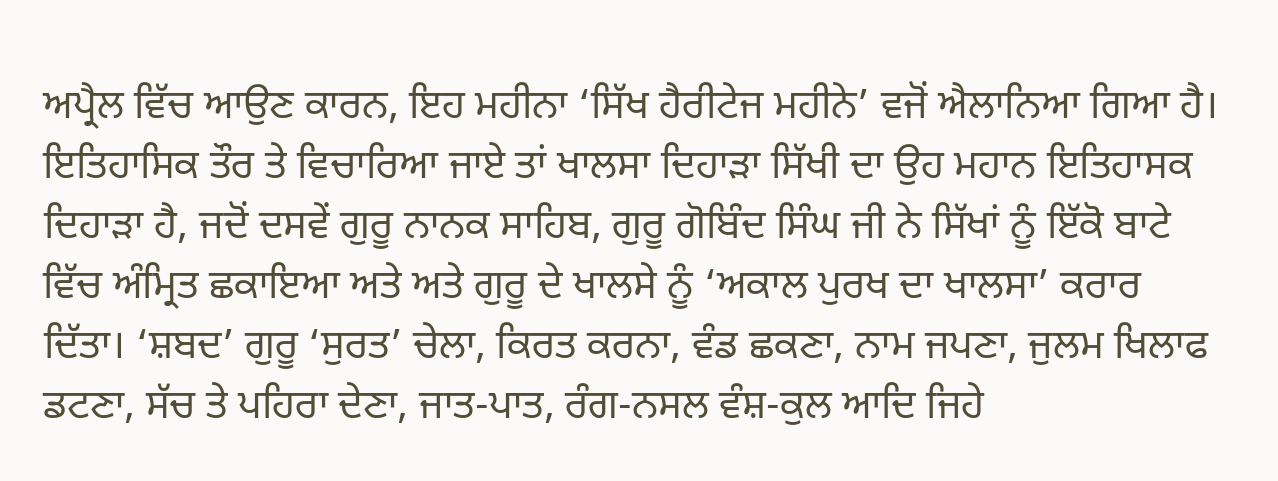ਅਪ੍ਰੈਲ ਵਿੱਚ ਆਉਣ ਕਾਰਨ, ਇਹ ਮਹੀਨਾ ‘ਸਿੱਖ ਹੈਰੀਟੇਜ ਮਹੀਨੇ’ ਵਜੋਂ ਐਲਾਨਿਆ ਗਿਆ ਹੈ। ਇਤਿਹਾਸਿਕ ਤੌਰ ਤੇ ਵਿਚਾਰਿਆ ਜਾਏ ਤਾਂ ਖਾਲਸਾ ਦਿਹਾੜਾ ਸਿੱਖੀ ਦਾ ਉਹ ਮਹਾਨ ਇਤਿਹਾਸਕ ਦਿਹਾੜਾ ਹੈ, ਜਦੋਂ ਦਸਵੇਂ ਗੁਰੂ ਨਾਨਕ ਸਾਹਿਬ, ਗੁਰੂ ਗੋਬਿੰਦ ਸਿੰਘ ਜੀ ਨੇ ਸਿੱਖਾਂ ਨੂੰ ਇੱਕੋ ਬਾਟੇ ਵਿੱਚ ਅੰਮ੍ਰਿਤ ਛਕਾਇਆ ਅਤੇ ਅਤੇ ਗੁਰੂ ਦੇ ਖਾਲਸੇ ਨੂੰ ‘ਅਕਾਲ ਪੁਰਖ ਦਾ ਖਾਲਸਾ’ ਕਰਾਰ ਦਿੱਤਾ। ‘ਸ਼ਬਦ’ ਗੁਰੂ ‘ਸੁਰਤ’ ਚੇਲਾ, ਕਿਰਤ ਕਰਨਾ, ਵੰਡ ਛਕਣਾ, ਨਾਮ ਜਪਣਾ, ਜੁਲਮ ਖਿਲਾਫ ਡਟਣਾ, ਸੱਚ ਤੇ ਪਹਿਰਾ ਦੇਣਾ, ਜਾਤ-ਪਾਤ, ਰੰਗ-ਨਸਲ ਵੰਸ਼-ਕੁਲ ਆਦਿ ਜਿਹੇ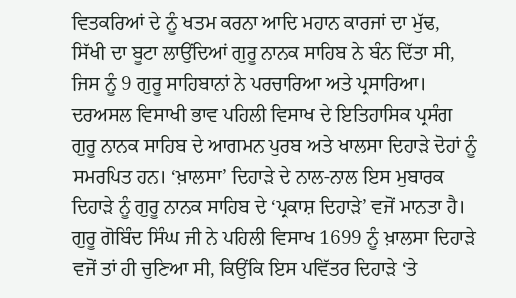ਵਿਤਕਰਿਆਂ ਦੇ ਨੂੰ ਖਤਮ ਕਰਨਾ ਆਦਿ ਮਹਾਨ ਕਾਰਜਾਂ ਦਾ ਮੁੱਢ, ਸਿੱਖੀ ਦਾ ਬੂਟਾ ਲਾਉਂਦਿਆਂ ਗੁਰੂ ਨਾਨਕ ਸਾਹਿਬ ਨੇ ਬੰਨ ਦਿੱਤਾ ਸੀ, ਜਿਸ ਨੂੰ 9 ਗੁਰੂ ਸਾਹਿਬਾਨਾਂ ਨੇ ਪਰਚਾਰਿਆ ਅਤੇ ਪ੍ਰਸਾਰਿਆ।
ਦਰਅਸਲ ਵਿਸਾਖੀ ਭਾਵ ਪਹਿਲੀ ਵਿਸਾਖ ਦੇ ਇਤਿਹਾਸਿਕ ਪ੍ਰਸੰਗ ਗੁਰੂ ਨਾਨਕ ਸਾਹਿਬ ਦੇ ਆਗਮਨ ਪੁਰਬ ਅਤੇ ਖਾਲਸਾ ਦਿਹਾੜੇ ਦੋਹਾਂ ਨੂੰ ਸਮਰਪਿਤ ਹਨ। ‘ਖ਼ਾਲਸਾ’ ਦਿਹਾੜੇ ਦੇ ਨਾਲ-ਨਾਲ ਇਸ ਮੁਬਾਰਕ ਦਿਹਾੜੇ ਨੂੰ ਗੁਰੂ ਨਾਨਕ ਸਾਹਿਬ ਦੇ ‘ਪ੍ਰਕਾਸ਼ ਦਿਹਾੜੇ’ ਵਜੋਂ ਮਾਨਤਾ ਹੈ। ਗੁਰੂ ਗੋਬਿੰਦ ਸਿੰਘ ਜੀ ਨੇ ਪਹਿਲੀ ਵਿਸਾਖ 1699 ਨੂੰ ਖ਼ਾਲਸਾ ਦਿਹਾੜੇ ਵਜੋਂ ਤਾਂ ਹੀ ਚੁਣਿਆ ਸੀ, ਕਿਉਂਕਿ ਇਸ ਪਵਿੱਤਰ ਦਿਹਾੜੇ ‘ਤੇ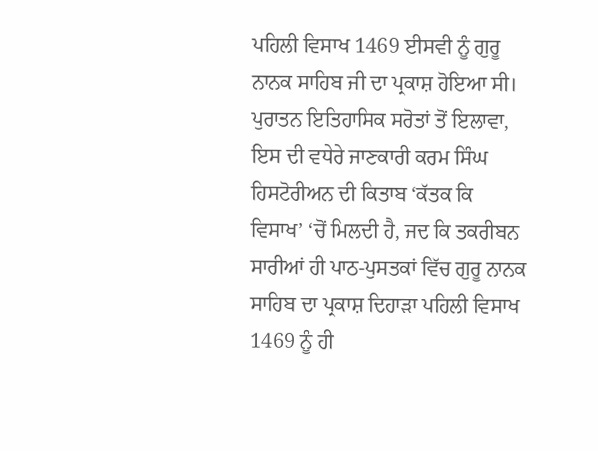ਪਹਿਲੀ ਵਿਸਾਖ 1469 ਈਸਵੀ ਨੂੰ ਗੁਰੂ ਨਾਨਕ ਸਾਹਿਬ ਜੀ ਦਾ ਪ੍ਰਕਾਸ਼ ਹੋਇਆ ਸੀ। ਪੁਰਾਤਨ ਇਤਿਹਾਸਿਕ ਸਰੋਤਾਂ ਤੋਂ ਇਲਾਵਾ, ਇਸ ਦੀ ਵਧੇਰੇ ਜਾਣਕਾਰੀ ਕਰਮ ਸਿੰਘ ਹਿਸਟੋਰੀਅਨ ਦੀ ਕਿਤਾਬ ‘ਕੱਤਕ ਕਿ ਵਿਸਾਖ’ ‘ਚੋਂ ਮਿਲਦੀ ਹੈ, ਜਦ ਕਿ ਤਕਰੀਬਨ ਸਾਰੀਆਂ ਹੀ ਪਾਠ-ਪੁਸਤਕਾਂ ਵਿੱਚ ਗੁਰੂ ਨਾਨਕ ਸਾਹਿਬ ਦਾ ਪ੍ਰਕਾਸ਼ ਦਿਹਾੜਾ ਪਹਿਲੀ ਵਿਸਾਖ 1469 ਨੂੰ ਹੀ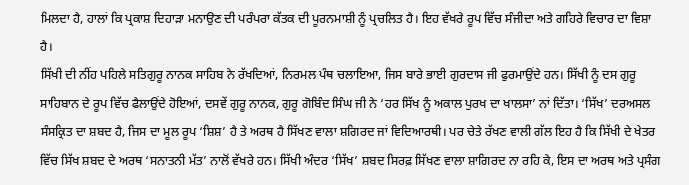ਮਿਲਦਾ ਹੈ, ਹਾਲਾਂ ਕਿ ਪ੍ਰਕਾਸ਼ ਦਿਹਾੜਾ ਮਨਾਉਣ ਦੀ ਪਰੰਪਰਾ ਕੱਤਕ ਦੀ ਪੂਰਨਮਾਸ਼ੀ ਨੂੰ ਪ੍ਰਚਲਿਤ ਹੈ। ਇਹ ਵੱਖਰੇ ਰੂਪ ਵਿੱਚ ਸੰਜੀਦਾ ਅਤੇ ਗਹਿਰੇ ਵਿਚਾਰ ਦਾ ਵਿਸ਼ਾ ਹੈ।
ਸਿੱਖੀ ਦੀ ਨੀਂਹ ਪਹਿਲੇ ਸਤਿਗੁਰੂ ਨਾਨਕ ਸਾਹਿਬ ਨੇ ਰੱਖਦਿਆਂ, ਨਿਰਮਲ ਪੰਥ ਚਲਾਇਆ, ਜਿਸ ਬਾਰੇ ਭਾਈ ਗੁਰਦਾਸ ਜੀ ਫੁਰਮਾਉਂਦੇ ਹਨ। ਸਿੱਖੀ ਨੂੰ ਦਸ ਗੁਰੂ ਸਾਹਿਬਾਨ ਦੇ ਰੂਪ ਵਿੱਚ ਫੈਲਾਉਂਦੇ ਹੋਇਆਂ, ਦਸਵੇਂ ਗੁਰੂ ਨਾਨਕ, ਗੁਰੂ ਗੋਬਿੰਦ ਸਿੰਘ ਜੀ ਨੇ ‘ਹਰ ਸਿੱਖ ਨੂੰ ਅਕਾਲ ਪੁਰਖ ਦਾ ਖਾਲਸਾ’ ਨਾਂ ਦਿੱਤਾ। ‘ਸਿੱਖ’ ਦਰਅਸਲ ਸੰਸਕ੍ਰਿਤ ਦਾ ਸ਼ਬਦ ਹੈ, ਜਿਸ ਦਾ ਮੂਲ ਰੂਪ ‘ਸ਼ਿਸ਼’ ਹੈ ਤੇ ਅਰਥ ਹੈ ਸਿੱਖਣ ਵਾਲਾ ਸ਼ਗਿਰਦ ਜਾਂ ਵਿਦਿਆਰਥੀ। ਪਰ ਚੇਤੇ ਰੱਖਣ ਵਾਲੀ ਗੱਲ ਇਹ ਹੈ ਕਿ ਸਿੱਖੀ ਦੇ ਖੇਤਰ ਵਿੱਚ ਸਿੱਖ ਸ਼ਬਦ ਦੇ ਅਰਥ ‘ਸਨਾਤਨੀ ਮੱਤ’ ਨਾਲੋਂ ਵੱਖਰੇ ਹਨ। ਸਿੱਖੀ ਅੰਦਰ ‘ਸਿੱਖ’ ਸ਼ਬਦ ਸਿਰਫ਼ ਸਿੱਖਣ ਵਾਲਾ ਸ਼ਾਗਿਰਦ ਨਾ ਰਹਿ ਕੇ, ਇਸ ਦਾ ਅਰਥ ਅਤੇ ਪ੍ਰਸੰਗ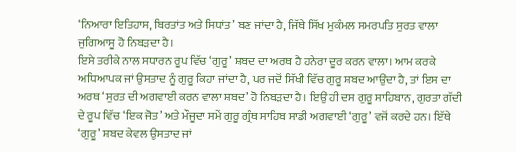‘ਨਿਆਰਾ ਇਤਿਹਾਸ, ਬਿਰਤਾਂਤ ਅਤੇ ਸਿਧਾਂਤ’ ਬਣ ਜਾਂਦਾ ਹੈ, ਜਿੱਥੇ ਸਿੱਖ ਮੁਕੰਮਲ ਸਮਰਪਤਿ ਸੁਰਤ ਵਾਲਾ ਜੁਗਿਆਸੂ ਹੋ ਨਿਬੜਦਾ ਹੈ।
ਇਸੇ ਤਰੀਕੇ ਨਾਲ ਸਧਾਰਨ ਰੂਪ ਵਿੱਚ ‘ਗੁਰੂ’ ਸ਼ਬਦ ਦਾ ਅਰਥ ਹੈ ਹਨੇਰਾ ਦੂਰ ਕਰਨ ਵਾਲਾ। ਆਮ ਕਰਕੇ ਅਧਿਆਪਕ ਜਾਂ ਉਸਤਾਦ ਨੂੰ ਗੁਰੂ ਕਿਹਾ ਜਾਂਦਾ ਹੈ, ਪਰ ਜਦੋਂ ਸਿੱਖੀ ਵਿੱਚ ਗੁਰੂ ਸ਼ਬਦ ਆਉਂਦਾ ਹੈ, ਤਾਂ ਇਸ ਦਾ ਅਰਥ ‘ਸੁਰਤ ਦੀ ਅਗਵਾਈ ਕਰਨ ਵਾਲਾ ਸ਼ਬਦ’ ਹੋ ਨਿਬੜਦਾ ਹੈ। ਇਉਂ ਹੀ ਦਸ ਗੁਰੂ ਸਾਹਿਬਾਨ, ਗੁਰਤਾ ਗੱਦੀ ਦੇ ਰੂਪ ਵਿੱਚ ‘ਇਕ ਜੋਤ’ ਅਤੇ ਮੌਜੂਦਾ ਸਮੇਂ ਗੁਰੂ ਗ੍ਰੰਥ ਸਾਹਿਬ ਸਾਡੀ ਅਗਵਾਈ ‘ਗੁਰੂ’ ਵਜੋਂ ਕਰਦੇ ਹਨ। ਇੱਥੇ ‘ਗੁਰੂ’ ਸ਼ਬਦ ਕੇਵਲ ਉਸਤਾਦ ਜਾਂ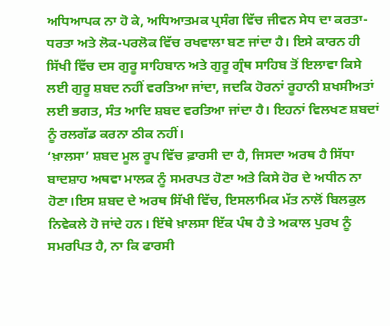ਅਧਿਆਪਕ ਨਾ ਹੋ ਕੇ, ਅਧਿਆਤਮਕ ਪ੍ਰਸੰਗ ਵਿੱਚ ਜੀਵਨ ਸੇਧ ਦਾ ਕਰਤਾ-ਧਰਤਾ ਅਤੇ ਲੋਕ-ਪਰਲੋਕ ਵਿੱਚ ਰਖਵਾਲਾ ਬਣ ਜਾਂਦਾ ਹੈ। ਇਸੇ ਕਾਰਨ ਹੀ ਸਿੱਖੀ ਵਿੱਚ ਦਸ ਗੁਰੂ ਸਾਹਿਬਾਨ ਅਤੇ ਗੁਰੂ ਗ੍ਰੰਥ ਸਾਹਿਬ ਤੋਂ ਇਲਾਵਾ ਕਿਸੇ ਲਈ ਗੁਰੂ ਸ਼ਬਦ ਨਹੀਂ ਵਰਤਿਆ ਜਾਂਦਾ, ਜਦਕਿ ਹੋਰਨਾਂ ਰੂਹਾਨੀ ਸ਼ਖਸੀਅਤਾਂ ਲਈ ਭਗਤ, ਸੰਤ ਆਦਿ ਸ਼ਬਦ ਵਰਤਿਆ ਜਾਂਦਾ ਹੈ। ਇਹਨਾਂ ਵਿਲਖਣ ਸ਼ਬਦਾਂ ਨੂੰ ਰਲਗੱਡ ਕਰਨਾ ਠੀਕ ਨਹੀਂ।
‘ਖ਼ਾਲਸਾ’ ਸ਼ਬਦ ਮੂਲ ਰੂਪ ਵਿੱਚ ਫ਼ਾਰਸੀ ਦਾ ਹੈ, ਜਿਸਦਾ ਅਰਥ ਹੈ ਸਿੱਧਾ ਬਾਦਸ਼ਾਹ ਅਥਵਾ ਮਾਲਕ ਨੂੰ ਸਮਰਪਤ ਹੋਣਾ ਅਤੇ ਕਿਸੇ ਹੋਰ ਦੇ ਅਧੀਨ ਨਾ ਹੋਣਾ।ਇਸ ਸ਼ਬਦ ਦੇ ਅਰਥ ਸਿੱਖੀ ਵਿੱਚ, ਇਸਲਾਮਿਕ ਮੱਤ ਨਾਲੋਂ ਬਿਲਕੁਲ ਨਿਵੇਕਲੇ ਹੋ ਜਾਂਦੇ ਹਨ। ਇੱਥੇ ਖ਼ਾਲਸਾ ਇੱਕ ਪੰਥ ਹੈ ਤੇ ਅਕਾਲ ਪੁਰਖ ਨੂੰ ਸਮਰਪਿਤ ਹੈ, ਨਾ ਕਿ ਫਾਰਸੀ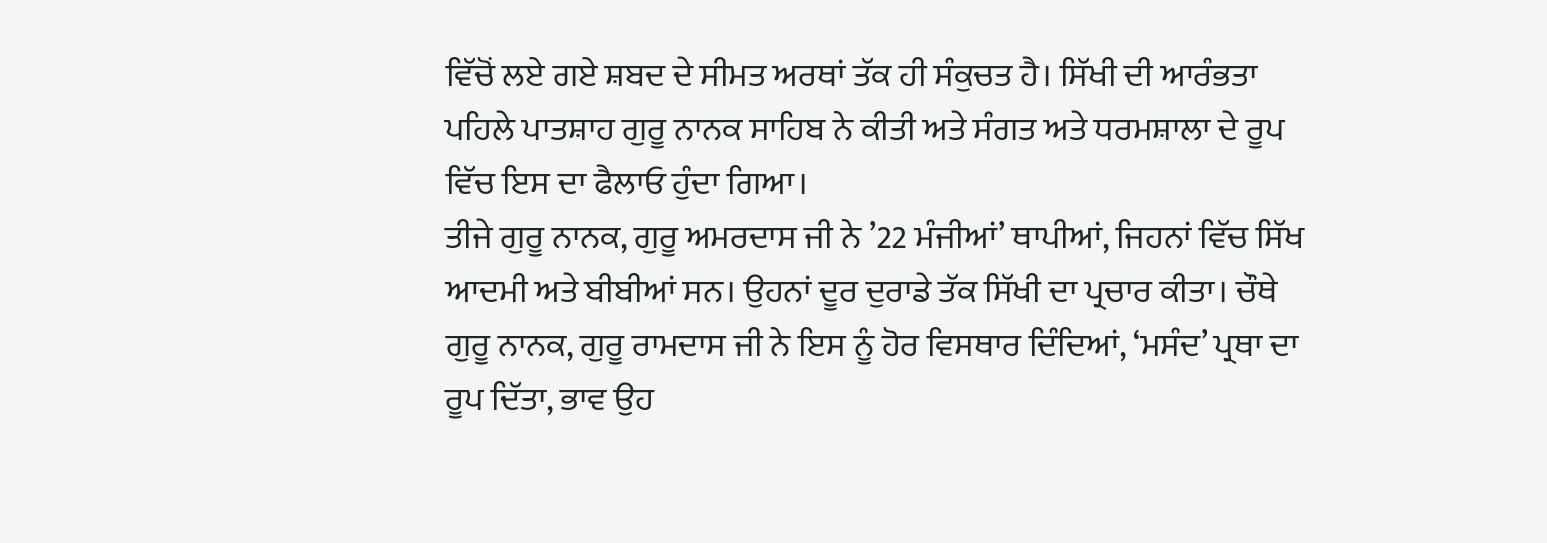ਵਿੱਚੋਂ ਲਏ ਗਏ ਸ਼ਬਦ ਦੇ ਸੀਮਤ ਅਰਥਾਂ ਤੱਕ ਹੀ ਸੰਕੁਚਤ ਹੈ। ਸਿੱਖੀ ਦੀ ਆਰੰਭਤਾ ਪਹਿਲੇ ਪਾਤਸ਼ਾਹ ਗੁਰੂ ਨਾਨਕ ਸਾਹਿਬ ਨੇ ਕੀਤੀ ਅਤੇ ਸੰਗਤ ਅਤੇ ਧਰਮਸ਼ਾਲਾ ਦੇ ਰੂਪ ਵਿੱਚ ਇਸ ਦਾ ਫੈਲਾਓ ਹੁੰਦਾ ਗਿਆ।
ਤੀਜੇ ਗੁਰੂ ਨਾਨਕ, ਗੁਰੂ ਅਮਰਦਾਸ ਜੀ ਨੇ ’22 ਮੰਜੀਆਂ’ ਥਾਪੀਆਂ, ਜਿਹਨਾਂ ਵਿੱਚ ਸਿੱਖ ਆਦਮੀ ਅਤੇ ਬੀਬੀਆਂ ਸਨ। ਉਹਨਾਂ ਦੂਰ ਦੁਰਾਡੇ ਤੱਕ ਸਿੱਖੀ ਦਾ ਪ੍ਰਚਾਰ ਕੀਤਾ। ਚੌਥੇ ਗੁਰੂ ਨਾਨਕ, ਗੁਰੂ ਰਾਮਦਾਸ ਜੀ ਨੇ ਇਸ ਨੂੰ ਹੋਰ ਵਿਸਥਾਰ ਦਿੰਦਿਆਂ, ‘ਮਸੰਦ’ ਪ੍ਰਥਾ ਦਾ ਰੂਪ ਦਿੱਤਾ, ਭਾਵ ਉਹ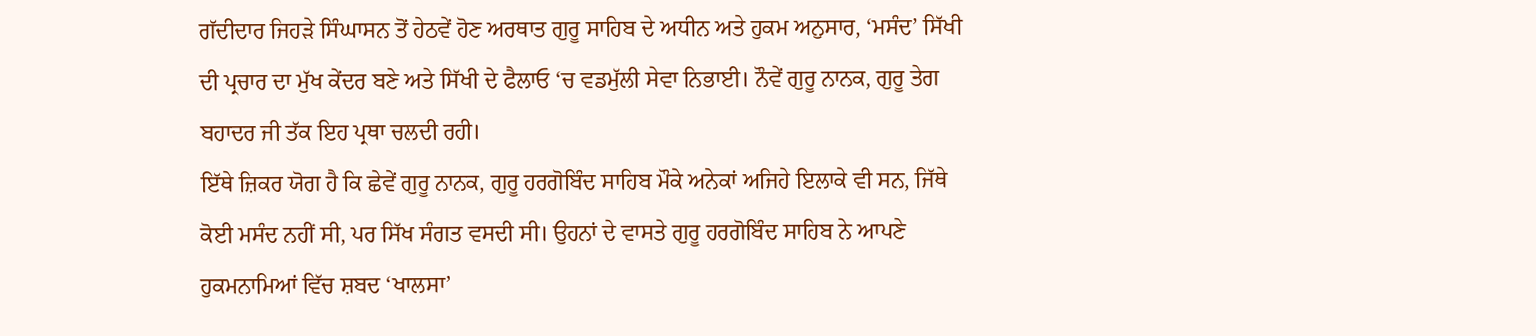ਗੱਦੀਦਾਰ ਜਿਹੜੇ ਸਿੰਘਾਸਨ ਤੋਂ ਹੇਠਵੇਂ ਹੋਣ ਅਰਥਾਤ ਗੁਰੂ ਸਾਹਿਬ ਦੇ ਅਧੀਨ ਅਤੇ ਹੁਕਮ ਅਨੁਸਾਰ, ‘ਮਸੰਦ’ ਸਿੱਖੀ ਦੀ ਪ੍ਰਚਾਰ ਦਾ ਮੁੱਖ ਕੇਂਦਰ ਬਣੇ ਅਤੇ ਸਿੱਖੀ ਦੇ ਫੈਲਾਓ ‘ਚ ਵਡਮੁੱਲੀ ਸੇਵਾ ਨਿਭਾਈ। ਨੌਵੇਂ ਗੁਰੂ ਨਾਨਕ, ਗੁਰੂ ਤੇਗ ਬਹਾਦਰ ਜੀ ਤੱਕ ਇਹ ਪ੍ਰਥਾ ਚਲਦੀ ਰਹੀ।
ਇੱਥੇ ਜ਼ਿਕਰ ਯੋਗ ਹੈ ਕਿ ਛੇਵੇਂ ਗੁਰੂ ਨਾਨਕ, ਗੁਰੂ ਹਰਗੋਬਿੰਦ ਸਾਹਿਬ ਮੌਕੇ ਅਨੇਕਾਂ ਅਜਿਹੇ ਇਲਾਕੇ ਵੀ ਸਨ, ਜਿੱਥੇ ਕੋਈ ਮਸੰਦ ਨਹੀਂ ਸੀ, ਪਰ ਸਿੱਖ ਸੰਗਤ ਵਸਦੀ ਸੀ। ਉਹਨਾਂ ਦੇ ਵਾਸਤੇ ਗੁਰੂ ਹਰਗੋਬਿੰਦ ਸਾਹਿਬ ਨੇ ਆਪਣੇ ਹੁਕਮਨਾਮਿਆਂ ਵਿੱਚ ਸ਼ਬਦ ‘ਖਾਲਸਾ’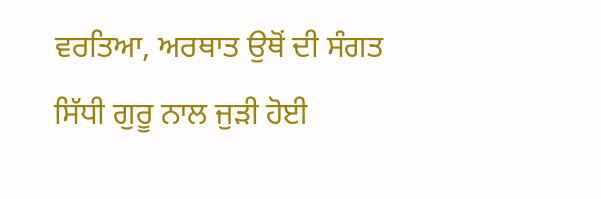ਵਰਤਿਆ, ਅਰਥਾਤ ਉਥੋਂ ਦੀ ਸੰਗਤ ਸਿੱਧੀ ਗੁਰੂ ਨਾਲ ਜੁੜੀ ਹੋਈ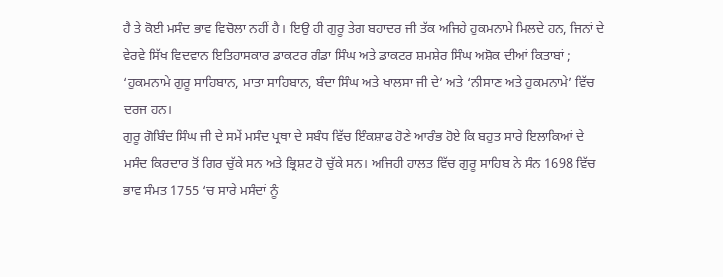ਹੈ ਤੇ ਕੋਈ ਮਸੰਦ ਭਾਵ ਵਿਚੋਲਾ ਨਹੀਂ ਹੈ। ਇਉ ਹੀ ਗੁਰੂ ਤੇਗ ਬਹਾਦਰ ਜੀ ਤੱਕ ਅਜਿਹੇ ਹੁਕਮਨਾਮੇ ਮਿਲਦੇ ਹਨ, ਜਿਨਾਂ ਦੇ ਵੇਰਵੇ ਸਿੱਖ ਵਿਦਵਾਨ ਇਤਿਹਾਸਕਾਰ ਡਾਕਟਰ ਗੰਡਾ ਸਿੰਘ ਅਤੇ ਡਾਕਟਰ ਸ਼ਮਸ਼ੇਰ ਸਿੰਘ ਅਸ਼ੋਕ ਦੀਆਂ ਕਿਤਾਬਾਂ ; ‘ਹੁਕਮਨਾਮੇ ਗੁਰੂ ਸਾਹਿਬਾਨ, ਮਾਤਾ ਸਾਹਿਬਾਨ, ਬੰਦਾ ਸਿੰਘ ਅਤੇ ਖਾਲਸਾ ਜੀ ਦੇ’ ਅਤੇ ‘ਨੀਸਾਣ ਅਤੇ ਹੁਕਮਨਾਮੇ’ ਵਿੱਚ ਦਰਜ ਹਨ।
ਗੁਰੂ ਗੋਬਿੰਦ ਸਿੰਘ ਜੀ ਦੇ ਸਮੇਂ ਮਸੰਦ ਪ੍ਰਥਾ ਦੇ ਸਬੰਧ ਵਿੱਚ ਇੰਕਸ਼ਾਫ ਹੋਣੇ ਆਰੰਭ ਹੋਏ ਕਿ ਬਹੁਤ ਸਾਰੇ ਇਲਾਕਿਆਂ ਦੇ ਮਸੰਦ ਕਿਰਦਾਰ ਤੋਂ ਗਿਰ ਚੁੱਕੇ ਸਨ ਅਤੇ ਭ੍ਰਿਸ਼ਟ ਹੋ ਚੁੱਕੇ ਸਨ। ਅਜਿਹੀ ਹਾਲਤ ਵਿੱਚ ਗੁਰੂ ਸਾਹਿਬ ਨੇ ਸੰਨ 1698 ਵਿੱਚ ਭਾਵ ਸੰਮਤ 1755 ‘ਚ ਸਾਰੇ ਮਸੰਦਾਂ ਨੂੰ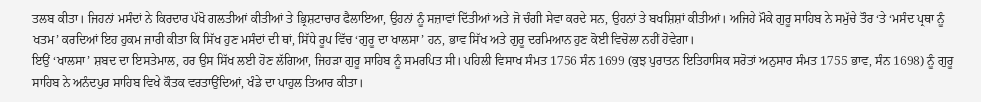ਤਲਬ ਕੀਤਾ। ਜਿਹਨਾਂ ਮਸੰਦਾਂ ਨੇ ਕਿਰਦਾਰ ਪੱਖੋ ਗਲਤੀਆਂ ਕੀਤੀਆਂ ਤੇ ਭ੍ਰਿਸ਼ਟਾਚਾਰ ਫੈਲਾਇਆ, ਉਹਨਾਂ ਨੂੰ ਸਜ਼ਾਵਾਂ ਦਿੱਤੀਆਂ ਅਤੇ ਜੋ ਚੰਗੀ ਸੇਵਾ ਕਰਦੇ ਸਨ, ਉਹਨਾਂ ਤੇ ਬਖਸ਼ਿਸ਼ਾਂ ਕੀਤੀਆਂ। ਅਜਿਹੇ ਮੌਕੇ ਗੁਰੂ ਸਾਹਿਬ ਨੇ ਸਮੁੱਚੇ ਤੌਰ ‘ਤੇ ‘ਮਸੰਦ ਪ੍ਰਥਾ ਨੂੰ ਖਤਮ’ ਕਰਦਿਆਂ ਇਹ ਹੁਕਮ ਜਾਰੀ ਕੀਤਾ ਕਿ ਸਿੱਖ ਹੁਣ ਮਸੰਦਾਂ ਦੀ ਥਾਂ, ਸਿੱਧੇ ਰੂਪ ਵਿੱਚ ‘ਗੁਰੂ ਦਾ ਖਾਲਸਾ’ ਹਨ, ਭਾਵ ਸਿੱਖ ਅਤੇ ਗੁਰੂ ਦਰਮਿਆਨ ਹੁਣ ਕੋਈ ਵਿਚੋਲਾ ਨਹੀਂ ਹੋਵੇਗਾ।
ਇਉਂ ‘ਖਾਲਸਾ’ ਸ਼ਬਦ ਦਾ ਇਸਤੇਮਾਲ, ਹਰ ਉਸ ਸਿੱਖ ਲਈ ਹੋਣ ਲੱਗਿਆ, ਜਿਹੜਾ ਗੁਰੂ ਸਾਹਿਬ ਨੂੰ ਸਮਰਪਿਤ ਸੀ। ਪਹਿਲੀ ਵਿਸਾਖ ਸੰਮਤ 1756 ਸੰਨ 1699 (ਕੁਝ ਪੁਰਾਤਨ ਇਤਿਹਾਸਿਕ ਸਰੋਤਾਂ ਅਨੁਸਾਰ ਸੰਮਤ 1755 ਭਾਵ, ਸੰਨ 1698) ਨੂੰ ਗੁਰੂ ਸਾਹਿਬ ਨੇ ਅਨੰਦਪੁਰ ਸਾਹਿਬ ਵਿਖੇ ਕੌਤਕ ਵਰਤਾਉਂਦਿਆਂ, ਖੰਡੇ ਦਾ ਪਾਹੁਲ ਤਿਆਰ ਕੀਤਾ।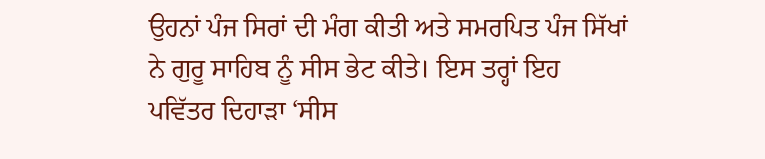ਉਹਨਾਂ ਪੰਜ ਸਿਰਾਂ ਦੀ ਮੰਗ ਕੀਤੀ ਅਤੇ ਸਮਰਪਿਤ ਪੰਜ ਸਿੱਖਾਂ ਨੇ ਗੁਰੂ ਸਾਹਿਬ ਨੂੰ ਸੀਸ ਭੇਟ ਕੀਤੇ। ਇਸ ਤਰ੍ਹਾਂ ਇਹ ਪਵਿੱਤਰ ਦਿਹਾੜਾ ‘ਸੀਸ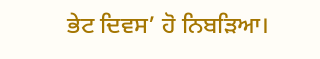ਭੇਟ ਦਿਵਸ’ ਹੋ ਨਿਬੜਿਆ।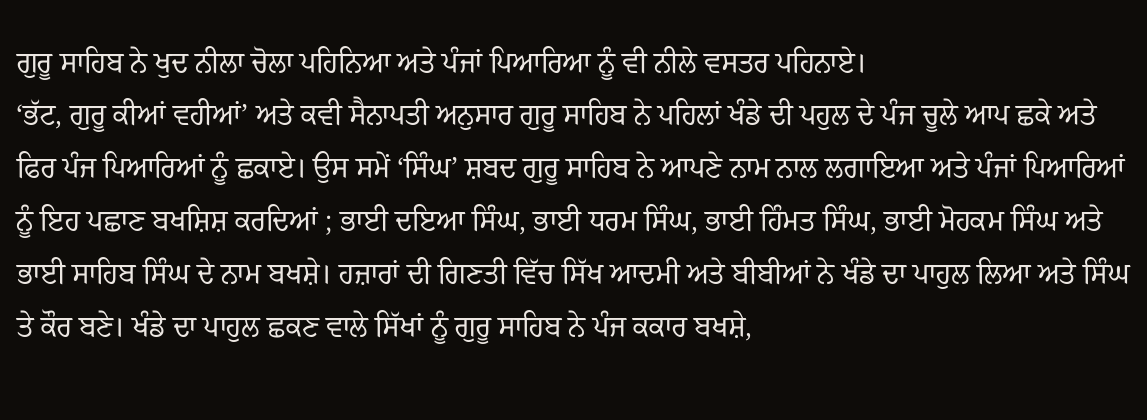ਗੁਰੂ ਸਾਹਿਬ ਨੇ ਖੁਦ ਨੀਲਾ ਚੋਲਾ ਪਹਿਨਿਆ ਅਤੇ ਪੰਜਾਂ ਪਿਆਰਿਆ ਨੂੰ ਵੀ ਨੀਲੇ ਵਸਤਰ ਪਹਿਨਾਏ।
‘ਭੱਟ, ਗੁਰੂ ਕੀਆਂ ਵਹੀਆਂ’ ਅਤੇ ਕਵੀ ਸੈਨਾਪਤੀ ਅਨੁਸਾਰ ਗੁਰੂ ਸਾਹਿਬ ਨੇ ਪਹਿਲਾਂ ਖੰਡੇ ਦੀ ਪਹੁਲ ਦੇ ਪੰਜ ਚੂਲੇ ਆਪ ਛਕੇ ਅਤੇ ਫਿਰ ਪੰਜ ਪਿਆਰਿਆਂ ਨੂੰ ਛਕਾਏ। ਉਸ ਸਮੇਂ ‘ਸਿੰਘ’ ਸ਼ਬਦ ਗੁਰੂ ਸਾਹਿਬ ਨੇ ਆਪਣੇ ਨਾਮ ਨਾਲ ਲਗਾਇਆ ਅਤੇ ਪੰਜਾਂ ਪਿਆਰਿਆਂ ਨੂੰ ਇਹ ਪਛਾਣ ਬਖਸ਼ਿਸ਼ ਕਰਦਿਆਂ ; ਭਾਈ ਦਇਆ ਸਿੰਘ, ਭਾਈ ਧਰਮ ਸਿੰਘ, ਭਾਈ ਹਿੰਮਤ ਸਿੰਘ, ਭਾਈ ਮੋਹਕਮ ਸਿੰਘ ਅਤੇ ਭਾਈ ਸਾਹਿਬ ਸਿੰਘ ਦੇ ਨਾਮ ਬਖਸ਼ੇ। ਹਜ਼ਾਰਾਂ ਦੀ ਗਿਣਤੀ ਵਿੱਚ ਸਿੱਖ ਆਦਮੀ ਅਤੇ ਬੀਬੀਆਂ ਨੇ ਖੰਡੇ ਦਾ ਪਾਹੁਲ ਲਿਆ ਅਤੇ ਸਿੰਘ ਤੇ ਕੌਰ ਬਣੇ। ਖੰਡੇ ਦਾ ਪਾਹੁਲ ਛਕਣ ਵਾਲੇ ਸਿੱਖਾਂ ਨੂੰ ਗੁਰੂ ਸਾਹਿਬ ਨੇ ਪੰਜ ਕਕਾਰ ਬਖਸ਼ੇ,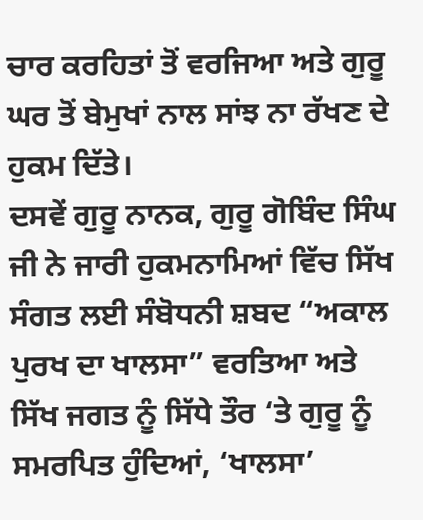ਚਾਰ ਕਰਹਿਤਾਂ ਤੋਂ ਵਰਜਿਆ ਅਤੇ ਗੁਰੂ ਘਰ ਤੋਂ ਬੇਮੁਖਾਂ ਨਾਲ ਸਾਂਝ ਨਾ ਰੱਖਣ ਦੇ ਹੁਕਮ ਦਿੱਤੇ।
ਦਸਵੇਂ ਗੁਰੂ ਨਾਨਕ, ਗੁਰੂ ਗੋਬਿੰਦ ਸਿੰਘ ਜੀ ਨੇ ਜਾਰੀ ਹੁਕਮਨਾਮਿਆਂ ਵਿੱਚ ਸਿੱਖ ਸੰਗਤ ਲਈ ਸੰਬੋਧਨੀ ਸ਼ਬਦ “ਅਕਾਲ ਪੁਰਖ ਦਾ ਖਾਲਸਾ” ਵਰਤਿਆ ਅਤੇ ਸਿੱਖ ਜਗਤ ਨੂੰ ਸਿੱਧੇ ਤੌਰ ‘ਤੇ ਗੁਰੂ ਨੂੰ ਸਮਰਪਿਤ ਹੁੰਦਿਆਂ, ‘ਖਾਲਸਾ’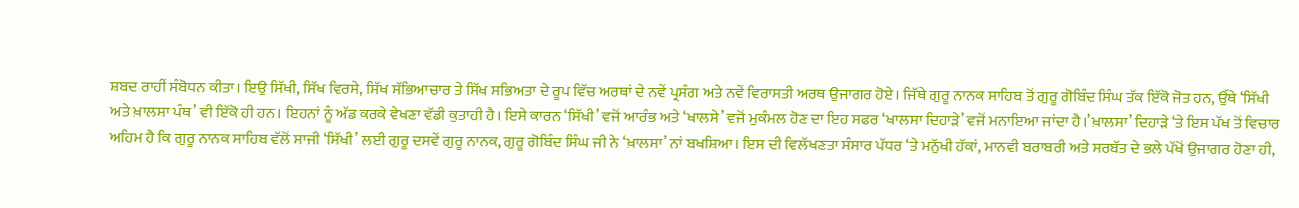ਸ਼ਬਦ ਰਾਹੀਂ ਸੰਬੋਧਨ ਕੀਤਾ। ਇਉ ਸਿੱਖੀ, ਸਿੱਖ ਵਿਰਸੇ, ਸਿੱਖ ਸੱਭਿਆਚਾਰ ਤੇ ਸਿੱਖ ਸਭਿਅਤਾ ਦੇ ਰੂਪ ਵਿੱਚ ਅਰਥਾਂ ਦੇ ਨਵੇਂ ਪ੍ਰਸੰਗ ਅਤੇ ਨਵੇਂ ਵਿਰਾਸਤੀ ਅਰਥ ਉਜਾਗਰ ਹੋਏ। ਜਿੱਥੇ ਗੁਰੂ ਨਾਨਕ ਸਾਹਿਬ ਤੋਂ ਗੁਰੂ ਗੋਬਿੰਦ ਸਿੰਘ ਤੱਕ ਇੱਕੋ ਜੋਤ ਹਨ, ਉੱਥੇ ‘ਸਿੱਖੀ ਅਤੇ ਖ਼ਾਲਸਾ ਪੰਥ’ ਵੀ ਇੱਕੋ ਹੀ ਹਨ। ਇਹਨਾਂ ਨੂੰ ਅੱਡ ਕਰਕੇ ਵੇਖਣਾ ਵੱਡੀ ਕੁਤਾਹੀ ਹੈ। ਇਸੇ ਕਾਰਨ ‘ਸਿੱਖੀ’ ਵਜੋਂ ਆਰੰਭ ਅਤੇ ‘ਖਾਲਸੇ’ ਵਜੋਂ ਮੁਕੰਮਲ ਹੋਣ ਦਾ ਇਹ ਸਫਰ ‘ਖਾਲਸਾ ਦਿਹਾੜੇ’ ਵਜੋਂ ਮਨਾਇਆ ਜਾਂਦਾ ਹੈ।’ਖ਼ਾਲਸਾ’ ਦਿਹਾੜੇ ‘ਤੇ ਇਸ ਪੱਖ ਤੋਂ ਵਿਚਾਰ ਅਹਿਮ ਹੈ ਕਿ ਗੁਰੂ ਨਾਨਕ ਸਾਹਿਬ ਵੱਲੋਂ ਸਾਜੀ ‘ਸਿੱਖੀ’ ਲਈ ਗੁਰੂ ਦਸਵੇਂ ਗੁਰੂ ਨਾਨਕ, ਗੁਰੂ ਗੋਬਿੰਦ ਸਿੰਘ ਜੀ ਨੇ ‘ਖ਼ਾਲਸਾ’ ਨਾਂ ਬਖਸ਼ਿਆ। ਇਸ ਦੀ ਵਿਲੱਖਣਤਾ ਸੰਸਾਰ ਪੱਧਰ ‘ਤੇ ਮਨੁੱਖੀ ਹੱਕਾਂ, ਮਾਨਵੀ ਬਰਾਬਰੀ ਅਤੇ ਸਰਬੱਤ ਦੇ ਭਲੇ ਪੱਖੋਂ ਉਜਾਗਰ ਹੋਣਾ ਹੀ,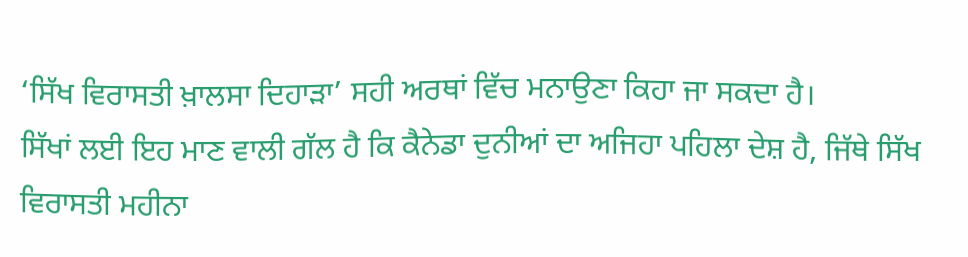‘ਸਿੱਖ ਵਿਰਾਸਤੀ ਖ਼ਾਲਸਾ ਦਿਹਾੜਾ’ ਸਹੀ ਅਰਥਾਂ ਵਿੱਚ ਮਨਾਉਣਾ ਕਿਹਾ ਜਾ ਸਕਦਾ ਹੈ।
ਸਿੱਖਾਂ ਲਈ ਇਹ ਮਾਣ ਵਾਲੀ ਗੱਲ ਹੈ ਕਿ ਕੈਨੇਡਾ ਦੁਨੀਆਂ ਦਾ ਅਜਿਹਾ ਪਹਿਲਾ ਦੇਸ਼ ਹੈ, ਜਿੱਥੇ ਸਿੱਖ ਵਿਰਾਸਤੀ ਮਹੀਨਾ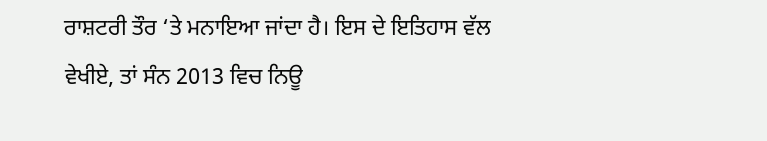ਰਾਸ਼ਟਰੀ ਤੌਰ ‘ਤੇ ਮਨਾਇਆ ਜਾਂਦਾ ਹੈ। ਇਸ ਦੇ ਇਤਿਹਾਸ ਵੱਲ ਵੇਖੀਏ, ਤਾਂ ਸੰਨ 2013 ਵਿਚ ਨਿਊ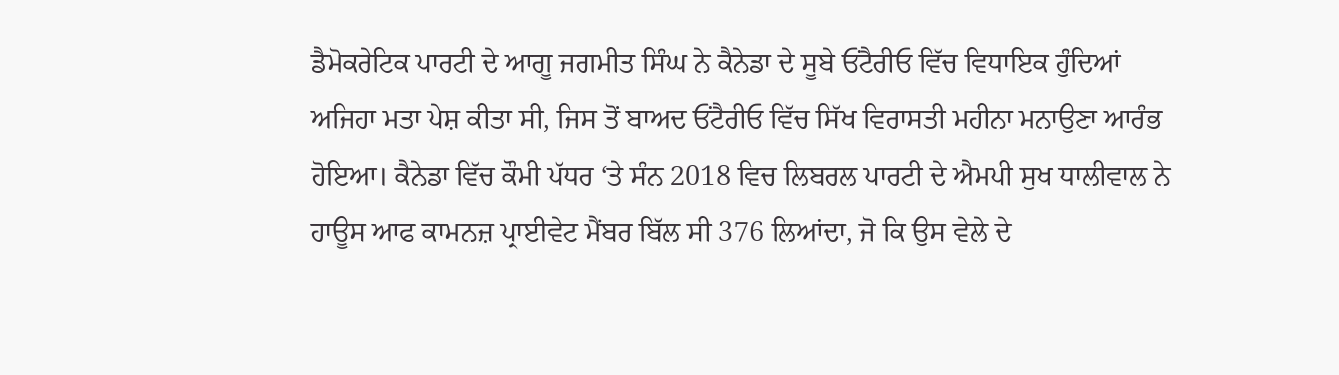ਡੈਮੋਕਰੇਟਿਕ ਪਾਰਟੀ ਦੇ ਆਗੂ ਜਗਮੀਤ ਸਿੰਘ ਨੇ ਕੈਨੇਡਾ ਦੇ ਸੂਬੇ ਓਂਟੈਰੀਓ ਵਿੱਚ ਵਿਧਾਇਕ ਹੁੰਦਿਆਂ ਅਜਿਹਾ ਮਤਾ ਪੇਸ਼ ਕੀਤਾ ਸੀ, ਜਿਸ ਤੋਂ ਬਾਅਦ ਓਂਟੈਰੀਓ ਵਿੱਚ ਸਿੱਖ ਵਿਰਾਸਤੀ ਮਹੀਨਾ ਮਨਾਉਣਾ ਆਰੰਭ ਹੋਇਆ। ਕੈਨੇਡਾ ਵਿੱਚ ਕੌਮੀ ਪੱਧਰ ‘ਤੇ ਸੰਨ 2018 ਵਿਚ ਲਿਬਰਲ ਪਾਰਟੀ ਦੇ ਐਮਪੀ ਸੁਖ ਧਾਲੀਵਾਲ ਨੇ ਹਾਊਸ ਆਫ ਕਾਮਨਜ਼ ਪ੍ਰਾਈਵੇਟ ਮੈਂਬਰ ਬਿੱਲ ਸੀ 376 ਲਿਆਂਦਾ, ਜੋ ਕਿ ਉਸ ਵੇਲੇ ਦੇ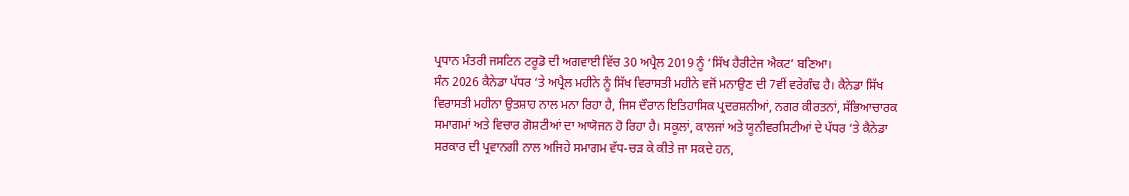ਪ੍ਰਧਾਨ ਮੰਤਰੀ ਜਸਟਿਨ ਟਰੂਡੋ ਦੀ ਅਗਵਾਈ ਵਿੱਚ 30 ਅਪ੍ਰੈਲ 2019 ਨੂੰ ‘ਸਿੱਖ ਹੈਰੀਟੇਜ ਐਕਟ’ ਬਣਿਆ।
ਸੰਨ 2026 ਕੈਨੇਡਾ ਪੱਧਰ ‘ਤੇ ਅਪ੍ਰੈਲ ਮਹੀਨੇ ਨੂੰ ਸਿੱਖ ਵਿਰਾਸਤੀ ਮਹੀਨੇ ਵਜੋਂ ਮਨਾਉਣ ਦੀ 7ਵੀਂ ਵਰੇਗੰਢ ਹੈ। ਕੈਨੇਡਾ ਸਿੱਖ ਵਿਰਾਸਤੀ ਮਹੀਨਾ ਉਤਸ਼ਾਹ ਨਾਲ ਮਨਾ ਰਿਹਾ ਹੈ, ਜਿਸ ਦੌਰਾਨ ਇਤਿਹਾਸਿਕ ਪ੍ਰਦਰਸ਼ਨੀਆਂ, ਨਗਰ ਕੀਰਤਨਾਂ, ਸੱਭਿਆਚਾਰਕ ਸਮਾਗਮਾਂ ਅਤੇ ਵਿਚਾਰ ਗੋਸ਼ਟੀਆਂ ਦਾ ਆਯੋਜਨ ਹੋ ਰਿਹਾ ਹੈ। ਸਕੂਲਾਂ, ਕਾਲਜਾਂ ਅਤੇ ਯੂਨੀਵਰਸਿਟੀਆਂ ਦੇ ਪੱਧਰ ‘ਤੇ ਕੈਨੇਡਾ ਸਰਕਾਰ ਦੀ ਪ੍ਰਵਾਨਗੀ ਨਾਲ ਅਜਿਹੇ ਸਮਾਗਮ ਵੱਧ-ਚੜ ਕੇ ਕੀਤੇ ਜਾ ਸਕਦੇ ਹਨ,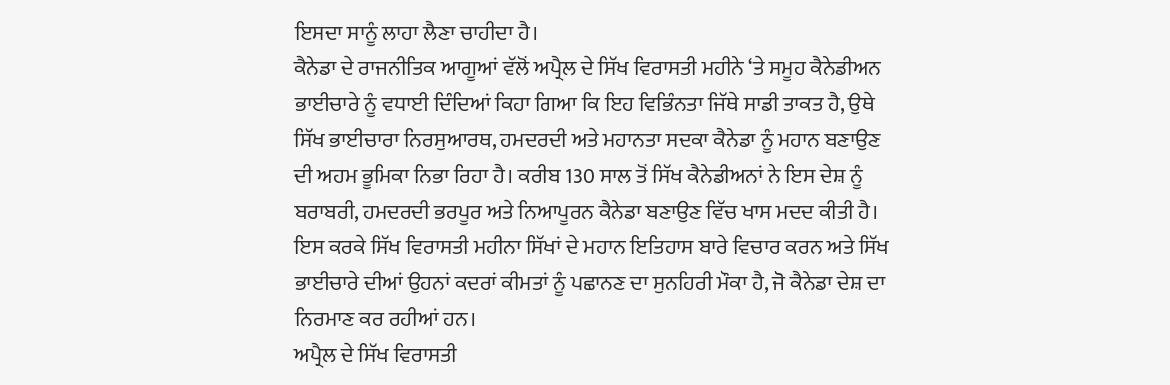ਇਸਦਾ ਸਾਨੂੰ ਲਾਹਾ ਲੈਣਾ ਚਾਹੀਦਾ ਹੈ।
ਕੈਨੇਡਾ ਦੇ ਰਾਜਨੀਤਿਕ ਆਗੂਆਂ ਵੱਲੋਂ ਅਪ੍ਰੈਲ ਦੇ ਸਿੱਖ ਵਿਰਾਸਤੀ ਮਹੀਨੇ ‘ਤੇ ਸਮੂਹ ਕੈਨੇਡੀਅਨ ਭਾਈਚਾਰੇ ਨੂੰ ਵਧਾਈ ਦਿੰਦਿਆਂ ਕਿਹਾ ਗਿਆ ਕਿ ਇਹ ਵਿਭਿੰਨਤਾ ਜਿੱਥੇ ਸਾਡੀ ਤਾਕਤ ਹੈ, ਉਥੇ ਸਿੱਖ ਭਾਈਚਾਰਾ ਨਿਰਸੁਆਰਥ, ਹਮਦਰਦੀ ਅਤੇ ਮਹਾਨਤਾ ਸਦਕਾ ਕੈਨੇਡਾ ਨੂੰ ਮਹਾਨ ਬਣਾਉਣ ਦੀ ਅਹਮ ਭੂਮਿਕਾ ਨਿਭਾ ਰਿਹਾ ਹੈ। ਕਰੀਬ 130 ਸਾਲ ਤੋਂ ਸਿੱਖ ਕੈਨੇਡੀਅਨਾਂ ਨੇ ਇਸ ਦੇਸ਼ ਨੂੰ ਬਰਾਬਰੀ, ਹਮਦਰਦੀ ਭਰਪੂਰ ਅਤੇ ਨਿਆਪੂਰਨ ਕੈਨੇਡਾ ਬਣਾਉਣ ਵਿੱਚ ਖਾਸ ਮਦਦ ਕੀਤੀ ਹੈ। ਇਸ ਕਰਕੇ ਸਿੱਖ ਵਿਰਾਸਤੀ ਮਹੀਨਾ ਸਿੱਖਾਂ ਦੇ ਮਹਾਨ ਇਤਿਹਾਸ ਬਾਰੇ ਵਿਚਾਰ ਕਰਨ ਅਤੇ ਸਿੱਖ ਭਾਈਚਾਰੇ ਦੀਆਂ ਉਹਨਾਂ ਕਦਰਾਂ ਕੀਮਤਾਂ ਨੂੰ ਪਛਾਨਣ ਦਾ ਸੁਨਹਿਰੀ ਮੌਕਾ ਹੈ, ਜੋ ਕੈਨੇਡਾ ਦੇਸ਼ ਦਾ ਨਿਰਮਾਣ ਕਰ ਰਹੀਆਂ ਹਨ।
ਅਪ੍ਰੈਲ ਦੇ ਸਿੱਖ ਵਿਰਾਸਤੀ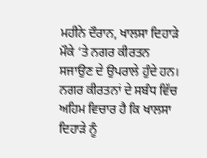ਮਹੀਨੇ ਦੌਰਾਨ, ਖਾਲਸਾ ਦਿਹਾੜੇ ਮੌਕੇ ‘ਤੇ ਨਗਰ ਕੀਰਤਨ ਸਜਾਉਣ ਦੇ ਉਪਰਾਲੇ ਹੁੰਦੇ ਹਨ। ਨਗਰ ਕੀਰਤਨਾਂ ਦੇ ਸਬੰਧ ਵਿੱਚ ਅਹਿਮ ਵਿਚਾਰ ਹੈ ਕਿ ਖਾਲਸਾ ਦਿਹਾੜੇ ਨੂੰ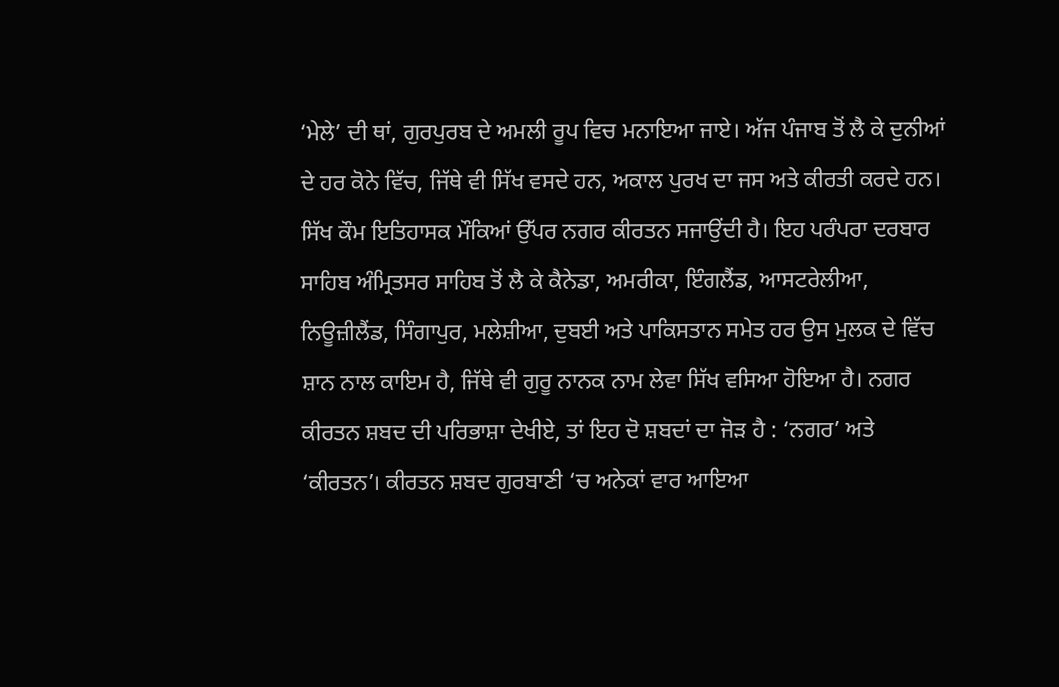‘ਮੇਲੇ’ ਦੀ ਥਾਂ, ਗੁਰਪੁਰਬ ਦੇ ਅਮਲੀ ਰੂਪ ਵਿਚ ਮਨਾਇਆ ਜਾਏ। ਅੱਜ ਪੰਜਾਬ ਤੋਂ ਲੈ ਕੇ ਦੁਨੀਆਂ ਦੇ ਹਰ ਕੋਨੇ ਵਿੱਚ, ਜਿੱਥੇ ਵੀ ਸਿੱਖ ਵਸਦੇ ਹਨ, ਅਕਾਲ ਪੁਰਖ ਦਾ ਜਸ ਅਤੇ ਕੀਰਤੀ ਕਰਦੇ ਹਨ। ਸਿੱਖ ਕੌਮ ਇਤਿਹਾਸਕ ਮੌਕਿਆਂ ਉੱਪਰ ਨਗਰ ਕੀਰਤਨ ਸਜਾਉਂਦੀ ਹੈ। ਇਹ ਪਰੰਪਰਾ ਦਰਬਾਰ ਸਾਹਿਬ ਅੰਮ੍ਰਿਤਸਰ ਸਾਹਿਬ ਤੋਂ ਲੈ ਕੇ ਕੈਨੇਡਾ, ਅਮਰੀਕਾ, ਇੰਗਲੈਂਡ, ਆਸਟਰੇਲੀਆ, ਨਿਊਜ਼ੀਲੈਂਡ, ਸਿੰਗਾਪੁਰ, ਮਲੇਸ਼ੀਆ, ਦੁਬਈ ਅਤੇ ਪਾਕਿਸਤਾਨ ਸਮੇਤ ਹਰ ਉਸ ਮੁਲਕ ਦੇ ਵਿੱਚ ਸ਼ਾਨ ਨਾਲ ਕਾਇਮ ਹੈ, ਜਿੱਥੇ ਵੀ ਗੁਰੂ ਨਾਨਕ ਨਾਮ ਲੇਵਾ ਸਿੱਖ ਵਸਿਆ ਹੋਇਆ ਹੈ। ਨਗਰ ਕੀਰਤਨ ਸ਼ਬਦ ਦੀ ਪਰਿਭਾਸ਼ਾ ਦੇਖੀਏ, ਤਾਂ ਇਹ ਦੋ ਸ਼ਬਦਾਂ ਦਾ ਜੋੜ ਹੈ : ‘ਨਗਰ’ ਅਤੇ ‘ਕੀਰਤਨ’। ਕੀਰਤਨ ਸ਼ਬਦ ਗੁਰਬਾਣੀ ‘ਚ ਅਨੇਕਾਂ ਵਾਰ ਆਇਆ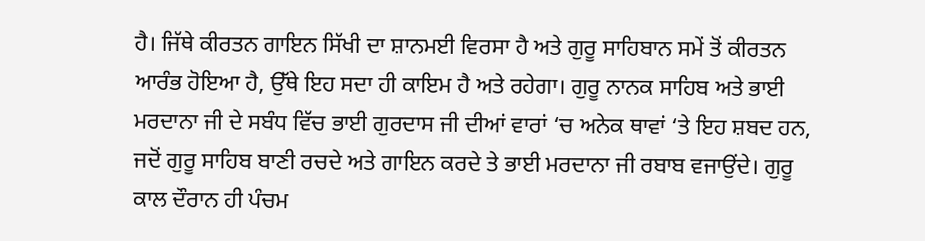ਹੈ। ਜਿੱਥੇ ਕੀਰਤਨ ਗਾਇਨ ਸਿੱਖੀ ਦਾ ਸ਼ਾਨਮਈ ਵਿਰਸਾ ਹੈ ਅਤੇ ਗੁਰੂ ਸਾਹਿਬਾਨ ਸਮੇਂ ਤੋਂ ਕੀਰਤਨ ਆਰੰਭ ਹੋਇਆ ਹੈ, ਉੱਥੇ ਇਹ ਸਦਾ ਹੀ ਕਾਇਮ ਹੈ ਅਤੇ ਰਹੇਗਾ। ਗੁਰੂ ਨਾਨਕ ਸਾਹਿਬ ਅਤੇ ਭਾਈ ਮਰਦਾਨਾ ਜੀ ਦੇ ਸਬੰਧ ਵਿੱਚ ਭਾਈ ਗੁਰਦਾਸ ਜੀ ਦੀਆਂ ਵਾਰਾਂ ‘ਚ ਅਨੇਕ ਥਾਵਾਂ ‘ਤੇ ਇਹ ਸ਼ਬਦ ਹਨ, ਜਦੋਂ ਗੁਰੂ ਸਾਹਿਬ ਬਾਣੀ ਰਚਦੇ ਅਤੇ ਗਾਇਨ ਕਰਦੇ ਤੇ ਭਾਈ ਮਰਦਾਨਾ ਜੀ ਰਬਾਬ ਵਜਾਉਂਦੇ। ਗੁਰੂ ਕਾਲ ਦੌਰਾਨ ਹੀ ਪੰਚਮ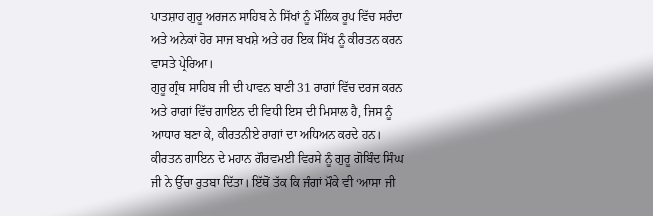ਪਾਤਸ਼ਾਹ ਗੁਰੂ ਅਰਜਨ ਸਾਹਿਬ ਨੇ ਸਿੱਖਾਂ ਨੂੰ ਮੌਲਿਕ ਰੂਪ ਵਿੱਚ ਸਰੰਦਾ ਅਤੇ ਅਨੇਕਾਂ ਹੋਰ ਸਾਜ ਬਖਸ਼ੇ ਅਤੇ ਹਰ ਇਕ ਸਿੱਖ ਨੂੰ ਕੀਰਤਨ ਕਰਨ ਵਾਸਤੇ ਪ੍ਰੇਰਿਆ।
ਗੁਰੂ ਗ੍ਰੰਥ ਸਾਹਿਬ ਜੀ ਦੀ ਪਾਵਨ ਬਾਣੀ 31 ਰਾਗਾਂ ਵਿੱਚ ਦਰਜ ਕਰਨ ਅਤੇ ਰਾਗਾਂ ਵਿੱਚ ਗਾਇਨ ਦੀ ਵਿਧੀ ਇਸ ਦੀ ਮਿਸਾਲ ਹੈ, ਜਿਸ ਨੂੰ ਆਧਾਰ ਬਣਾ ਕੇ, ਕੀਰਤਨੀਏ ਰਾਗਾਂ ਦਾ ਅਧਿਅਨ ਕਰਦੇ ਹਨ। ਕੀਰਤਨ ਗਾਇਨ ਦੇ ਮਹਾਨ ਗੌਰਵਮਈ ਵਿਰਸੇ ਨੂੰ ਗੁਰੂ ਗੋਬਿੰਦ ਸਿੰਘ ਜੀ ਨੇ ਉੱਚਾ ਰੁਤਬਾ ਦਿੱਤਾ। ਇੱਥੋਂ ਤੱਕ ਕਿ ਜੰਗਾਂ ਮੌਕੇ ਵੀ ‘ਆਸਾ ਜੀ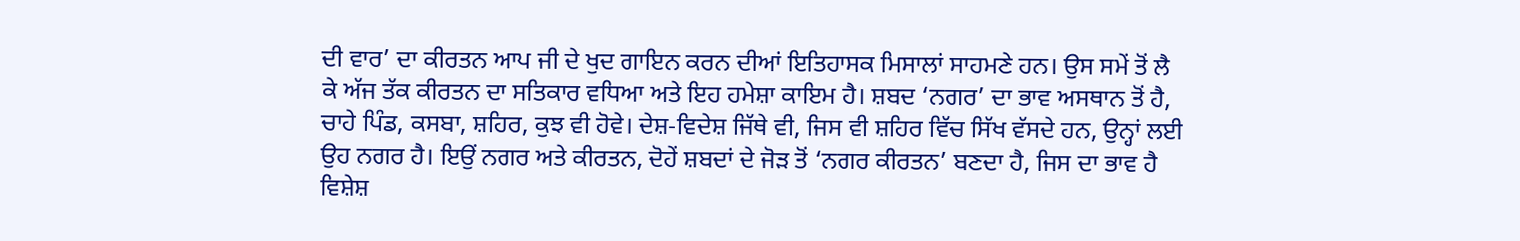ਦੀ ਵਾਰ’ ਦਾ ਕੀਰਤਨ ਆਪ ਜੀ ਦੇ ਖੁਦ ਗਾਇਨ ਕਰਨ ਦੀਆਂ ਇਤਿਹਾਸਕ ਮਿਸਾਲਾਂ ਸਾਹਮਣੇ ਹਨ। ਉਸ ਸਮੇਂ ਤੋਂ ਲੈ ਕੇ ਅੱਜ ਤੱਕ ਕੀਰਤਨ ਦਾ ਸਤਿਕਾਰ ਵਧਿਆ ਅਤੇ ਇਹ ਹਮੇਸ਼ਾ ਕਾਇਮ ਹੈ। ਸ਼ਬਦ ‘ਨਗਰ’ ਦਾ ਭਾਵ ਅਸਥਾਨ ਤੋਂ ਹੈ, ਚਾਹੇ ਪਿੰਡ, ਕਸਬਾ, ਸ਼ਹਿਰ, ਕੁਝ ਵੀ ਹੋਵੇ। ਦੇਸ਼-ਵਿਦੇਸ਼ ਜਿੱਥੇ ਵੀ, ਜਿਸ ਵੀ ਸ਼ਹਿਰ ਵਿੱਚ ਸਿੱਖ ਵੱਸਦੇ ਹਨ, ਉਨ੍ਹਾਂ ਲਈ ਉਹ ਨਗਰ ਹੈ। ਇਉਂ ਨਗਰ ਅਤੇ ਕੀਰਤਨ, ਦੋਹੇਂ ਸ਼ਬਦਾਂ ਦੇ ਜੋੜ ਤੋਂ ‘ਨਗਰ ਕੀਰਤਨ’ ਬਣਦਾ ਹੈ, ਜਿਸ ਦਾ ਭਾਵ ਹੈ ਵਿਸ਼ੇਸ਼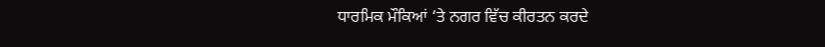ਧਾਰਮਿਕ ਮੌਕਿਆਂ ‘ਤੇ ਨਗਰ ਵਿੱਚ ਕੀਰਤਨ ਕਰਦੇ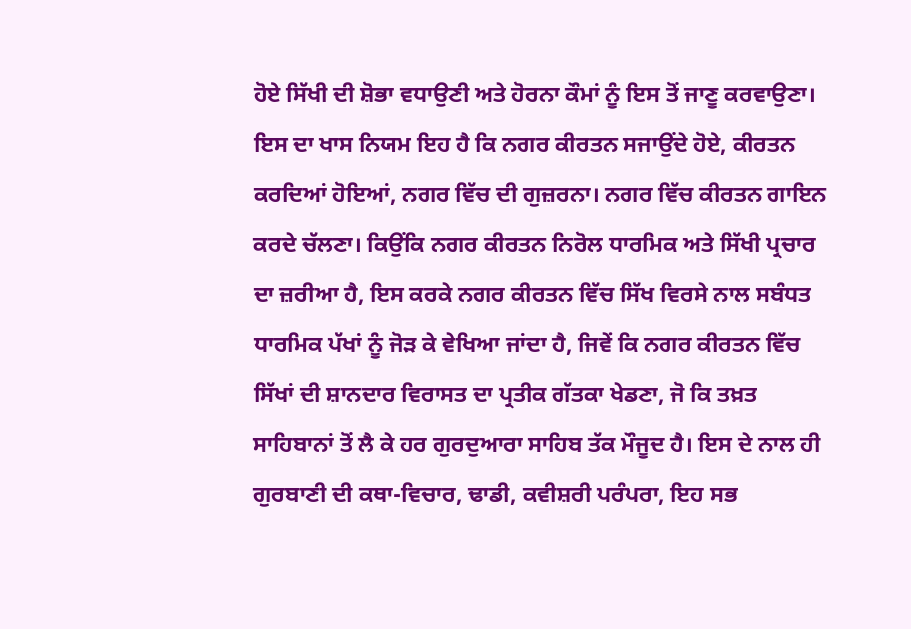ਹੋਏ ਸਿੱਖੀ ਦੀ ਸ਼ੋਭਾ ਵਧਾਉਣੀ ਅਤੇ ਹੋਰਨਾ ਕੌਮਾਂ ਨੂੰ ਇਸ ਤੋਂ ਜਾਣੂ ਕਰਵਾਉਣਾ। ਇਸ ਦਾ ਖਾਸ ਨਿਯਮ ਇਹ ਹੈ ਕਿ ਨਗਰ ਕੀਰਤਨ ਸਜਾਉਂਦੇ ਹੋਏ, ਕੀਰਤਨ ਕਰਦਿਆਂ ਹੋਇਆਂ, ਨਗਰ ਵਿੱਚ ਦੀ ਗੁਜ਼ਰਨਾ। ਨਗਰ ਵਿੱਚ ਕੀਰਤਨ ਗਾਇਨ ਕਰਦੇ ਚੱਲਣਾ। ਕਿਉਂਕਿ ਨਗਰ ਕੀਰਤਨ ਨਿਰੋਲ ਧਾਰਮਿਕ ਅਤੇ ਸਿੱਖੀ ਪ੍ਰਚਾਰ ਦਾ ਜ਼ਰੀਆ ਹੈ, ਇਸ ਕਰਕੇ ਨਗਰ ਕੀਰਤਨ ਵਿੱਚ ਸਿੱਖ ਵਿਰਸੇ ਨਾਲ ਸਬੰਧਤ ਧਾਰਮਿਕ ਪੱਖਾਂ ਨੂੰ ਜੋੜ ਕੇ ਵੇਖਿਆ ਜਾਂਦਾ ਹੈ, ਜਿਵੇਂ ਕਿ ਨਗਰ ਕੀਰਤਨ ਵਿੱਚ ਸਿੱਖਾਂ ਦੀ ਸ਼ਾਨਦਾਰ ਵਿਰਾਸਤ ਦਾ ਪ੍ਰਤੀਕ ਗੱਤਕਾ ਖੇਡਣਾ, ਜੋ ਕਿ ਤਖ਼ਤ ਸਾਹਿਬਾਨਾਂ ਤੋਂ ਲੈ ਕੇ ਹਰ ਗੁਰਦੁਆਰਾ ਸਾਹਿਬ ਤੱਕ ਮੌਜੂਦ ਹੈ। ਇਸ ਦੇ ਨਾਲ ਹੀ ਗੁਰਬਾਣੀ ਦੀ ਕਥਾ-ਵਿਚਾਰ, ਢਾਡੀ, ਕਵੀਸ਼ਰੀ ਪਰੰਪਰਾ, ਇਹ ਸਭ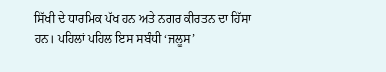ਸਿੱਖੀ ਦੇ ਧਾਰਮਿਕ ਪੱਖ ਹਨ ਅਤੇ ਨਗਰ ਕੀਰਤਨ ਦਾ ਹਿੱਸਾ ਹਨ। ਪਹਿਲਾਂ ਪਹਿਲ ਇਸ ਸਬੰਧੀ ‘ਜਲੂਸ’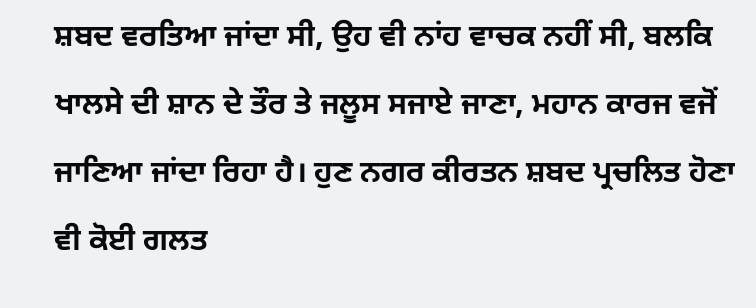ਸ਼ਬਦ ਵਰਤਿਆ ਜਾਂਦਾ ਸੀ, ਉਹ ਵੀ ਨਾਂਹ ਵਾਚਕ ਨਹੀਂ ਸੀ, ਬਲਕਿ ਖਾਲਸੇ ਦੀ ਸ਼ਾਨ ਦੇ ਤੌਰ ਤੇ ਜਲੂਸ ਸਜਾਏ ਜਾਣਾ, ਮਹਾਨ ਕਾਰਜ ਵਜੋਂ ਜਾਣਿਆ ਜਾਂਦਾ ਰਿਹਾ ਹੈ। ਹੁਣ ਨਗਰ ਕੀਰਤਨ ਸ਼ਬਦ ਪ੍ਰਚਲਿਤ ਹੋਣਾ ਵੀ ਕੋਈ ਗਲਤ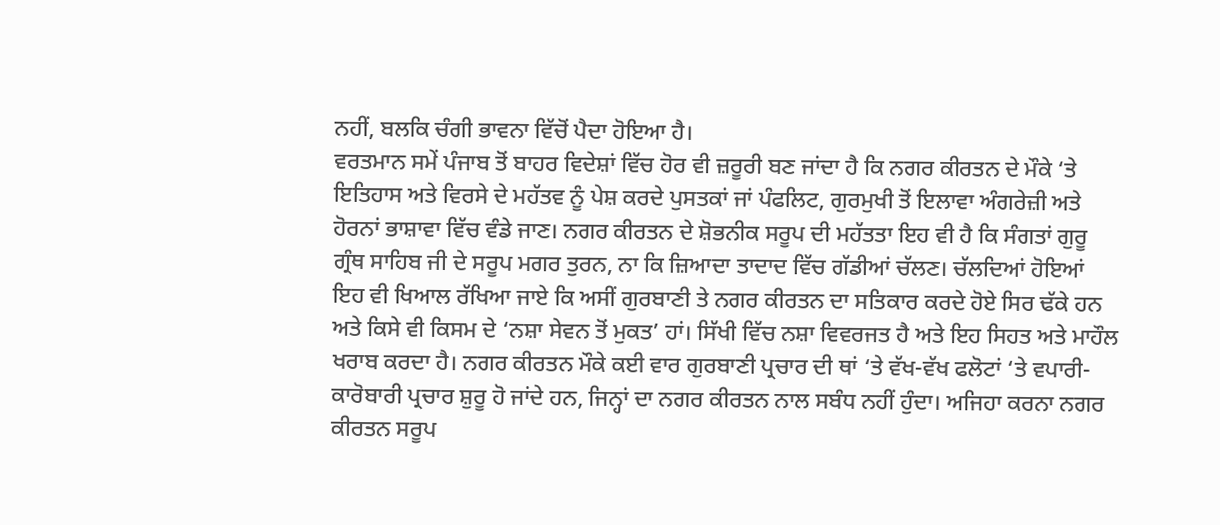ਨਹੀਂ, ਬਲਕਿ ਚੰਗੀ ਭਾਵਨਾ ਵਿੱਚੋਂ ਪੈਦਾ ਹੋਇਆ ਹੈ।
ਵਰਤਮਾਨ ਸਮੇਂ ਪੰਜਾਬ ਤੋਂ ਬਾਹਰ ਵਿਦੇਸ਼ਾਂ ਵਿੱਚ ਹੋਰ ਵੀ ਜ਼ਰੂਰੀ ਬਣ ਜਾਂਦਾ ਹੈ ਕਿ ਨਗਰ ਕੀਰਤਨ ਦੇ ਮੌਕੇ ‘ਤੇ ਇਤਿਹਾਸ ਅਤੇ ਵਿਰਸੇ ਦੇ ਮਹੱਤਵ ਨੂੰ ਪੇਸ਼ ਕਰਦੇ ਪੁਸਤਕਾਂ ਜਾਂ ਪੰਫਲਿਟ, ਗੁਰਮੁਖੀ ਤੋਂ ਇਲਾਵਾ ਅੰਗਰੇਜ਼ੀ ਅਤੇ ਹੋਰਨਾਂ ਭਾਸ਼ਾਵਾ ਵਿੱਚ ਵੰਡੇ ਜਾਣ। ਨਗਰ ਕੀਰਤਨ ਦੇ ਸ਼ੋਭਨੀਕ ਸਰੂਪ ਦੀ ਮਹੱਤਤਾ ਇਹ ਵੀ ਹੈ ਕਿ ਸੰਗਤਾਂ ਗੁਰੂ ਗ੍ਰੰਥ ਸਾਹਿਬ ਜੀ ਦੇ ਸਰੂਪ ਮਗਰ ਤੁਰਨ, ਨਾ ਕਿ ਜ਼ਿਆਦਾ ਤਾਦਾਦ ਵਿੱਚ ਗੱਡੀਆਂ ਚੱਲਣ। ਚੱਲਦਿਆਂ ਹੋਇਆਂ ਇਹ ਵੀ ਖਿਆਲ ਰੱਖਿਆ ਜਾਏ ਕਿ ਅਸੀਂ ਗੁਰਬਾਣੀ ਤੇ ਨਗਰ ਕੀਰਤਨ ਦਾ ਸਤਿਕਾਰ ਕਰਦੇ ਹੋਏ ਸਿਰ ਢੱਕੇ ਹਨ ਅਤੇ ਕਿਸੇ ਵੀ ਕਿਸਮ ਦੇ ‘ਨਸ਼ਾ ਸੇਵਨ ਤੋਂ ਮੁਕਤ’ ਹਾਂ। ਸਿੱਖੀ ਵਿੱਚ ਨਸ਼ਾ ਵਿਵਰਜਤ ਹੈ ਅਤੇ ਇਹ ਸਿਹਤ ਅਤੇ ਮਾਹੌਲ ਖਰਾਬ ਕਰਦਾ ਹੈ। ਨਗਰ ਕੀਰਤਨ ਮੌਕੇ ਕਈ ਵਾਰ ਗੁਰਬਾਣੀ ਪ੍ਰਚਾਰ ਦੀ ਥਾਂ ‘ਤੇ ਵੱਖ-ਵੱਖ ਫਲੋਟਾਂ ‘ਤੇ ਵਪਾਰੀ-ਕਾਰੋਬਾਰੀ ਪ੍ਰਚਾਰ ਸ਼ੁਰੂ ਹੋ ਜਾਂਦੇ ਹਨ, ਜਿਨ੍ਹਾਂ ਦਾ ਨਗਰ ਕੀਰਤਨ ਨਾਲ ਸਬੰਧ ਨਹੀਂ ਹੁੰਦਾ। ਅਜਿਹਾ ਕਰਨਾ ਨਗਰ ਕੀਰਤਨ ਸਰੂਪ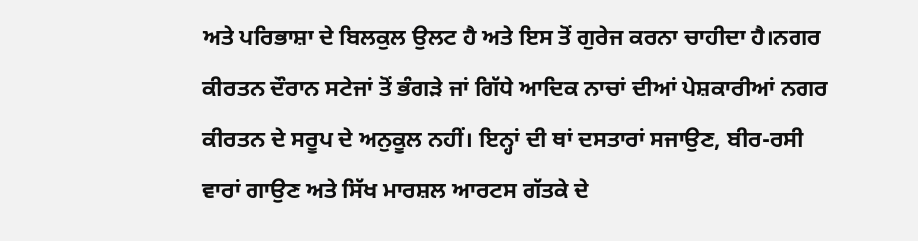ਅਤੇ ਪਰਿਭਾਸ਼ਾ ਦੇ ਬਿਲਕੁਲ ਉਲਟ ਹੈ ਅਤੇ ਇਸ ਤੋਂ ਗੁਰੇਜ ਕਰਨਾ ਚਾਹੀਦਾ ਹੈ।ਨਗਰ ਕੀਰਤਨ ਦੌਰਾਨ ਸਟੇਜਾਂ ਤੋਂ ਭੰਗੜੇ ਜਾਂ ਗਿੱਧੇ ਆਦਿਕ ਨਾਚਾਂ ਦੀਆਂ ਪੇਸ਼ਕਾਰੀਆਂ ਨਗਰ ਕੀਰਤਨ ਦੇ ਸਰੂਪ ਦੇ ਅਨੁਕੂਲ ਨਹੀਂ। ਇਨ੍ਹਾਂ ਦੀ ਥਾਂ ਦਸਤਾਰਾਂ ਸਜਾਉਣ, ਬੀਰ-ਰਸੀ ਵਾਰਾਂ ਗਾਉਣ ਅਤੇ ਸਿੱਖ ਮਾਰਸ਼ਲ ਆਰਟਸ ਗੱਤਕੇ ਦੇ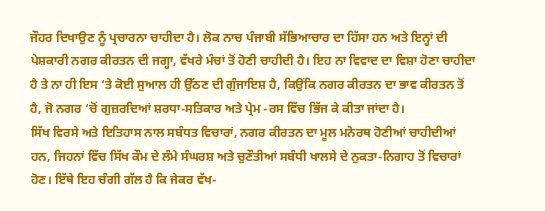ਜੌਹਰ ਦਿਖਾਉਣ ਨੂੰ ਪ੍ਰਚਾਰਨਾ ਚਾਹੀਦਾ ਹੈ। ਲੋਕ ਨਾਚ ਪੰਜਾਬੀ ਸੱਭਿਆਚਾਰ ਦਾ ਹਿੱਸਾ ਹਨ ਅਤੇ ਇਨ੍ਹਾਂ ਦੀ ਪੇਸ਼ਕਾਰੀ ਨਗਰ ਕੀਰਤਨ ਦੀ ਜਗ੍ਹਾ, ਵੱਖਰੇ ਮੰਚਾਂ ਤੋਂ ਹੋਣੀ ਚਾਹੀਦੀ ਹੈ। ਇਹ ਨਾ ਵਿਵਾਦ ਦਾ ਵਿਸ਼ਾ ਹੋਣਾ ਚਾਹੀਦਾ ਹੈ ਤੇ ਨਾ ਹੀ ਇਸ ‘ਤੇ ਕੋਈ ਸੁਆਲ ਹੀ ਉੱਠਣ ਦੀ ਗੁੰਜਾਇਸ਼ ਹੈ, ਕਿਉਂਕਿ ਨਗਰ ਕੀਰਤਨ ਦਾ ਭਾਵ ਕੀਰਤਨ ਤੋਂ ਹੈ, ਜੋ ਨਗਰ ‘ਚੋਂ ਗੁਜ਼ਰਦਿਆਂ ਸ਼ਰਧਾ-ਸਤਿਕਾਰ ਅਤੇ ਪ੍ਰੇਮ -ਰਸ ਵਿੱਚ ਭਿੱਜ ਕੇ ਕੀਤਾ ਜਾਂਦਾ ਹੈ।
ਸਿੱਖ ਵਿਰਸੇ ਅਤੇ ਇਤਿਹਾਸ ਨਾਲ ਸਬੰਧਤ ਵਿਚਾਰਾਂ, ਨਗਰ ਕੀਰਤਨ ਦਾ ਮੂਲ ਮਨੋਰਥ ਹੋਣੀਆਂ ਚਾਹੀਦੀਆਂ ਹਨ, ਜਿਹਨਾਂ ਵਿੱਚ ਸਿੱਖ ਕੌਮ ਦੇ ਲੰਮੇ ਸੰਘਰਸ਼ ਅਤੇ ਚੁਣੌਤੀਆਂ ਸਬੰਧੀ ਖਾਲਸੇ ਦੇ ਨੁਕਤਾ-ਨਿਗਾਹ ਤੋਂ ਵਿਚਾਰਾਂ ਹੋਣ। ਇੱਥੇ ਇਹ ਚੰਗੀ ਗੱਲ ਹੈ ਕਿ ਜੇਕਰ ਵੱਖ-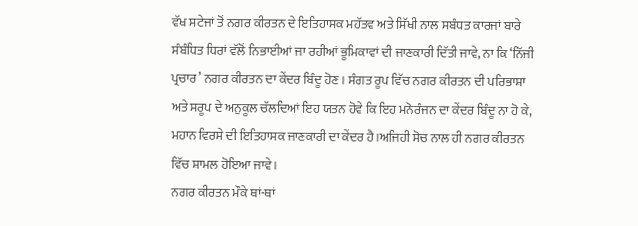ਵੱਖ ਸਟੇਜਾਂ ਤੋਂ ਨਗਰ ਕੀਰਤਨ ਦੇ ਇਤਿਹਾਸਕ ਮਹੱਤਵ ਅਤੇ ਸਿੱਖੀ ਨਾਲ ਸਬੰਧਤ ਕਾਰਜਾਂ ਬਾਰੇ ਸੰਬੰਧਿਤ ਧਿਰਾਂ ਵੱਲੋਂ ਨਿਭਾਈਆਂ ਜਾ ਰਹੀਆਂ ਭੂਮਿਕਾਵਾਂ ਦੀ ਜਾਣਕਾਰੀ ਦਿੱਤੀ ਜਾਵੇ, ਨਾ ਕਿ ‘ਨਿੱਜੀ ਪ੍ਰਚਾਰ’ ਨਗਰ ਕੀਰਤਨ ਦਾ ਕੇਂਦਰ ਬਿੰਦੂ ਹੋਣ। ਸੰਗਤ ਰੂਪ ਵਿੱਚ ਨਗਰ ਕੀਰਤਨ ਦੀ ਪਰਿਭਾਸ਼ਾ ਅਤੇ ਸਰੂਪ ਦੇ ਅਨੁਕੂਲ ਚੱਲਦਿਆਂ ਇਹ ਯਤਨ ਹੋਵੇ ਕਿ ਇਹ ਮਨੋਰੰਜਨ ਦਾ ਕੇਂਦਰ ਬਿੰਦੂ ਨਾ ਹੋ ਕੇ, ਮਹਾਨ ਵਿਰਸੇ ਦੀ ਇਤਿਹਾਸਕ ਜਾਣਕਾਰੀ ਦਾ ਕੇਂਦਰ ਹੈ।ਅਜਿਹੀ ਸੋਚ ਨਾਲ ਹੀ ਨਗਰ ਕੀਰਤਨ ਵਿੱਚ ਸ਼ਾਮਲ ਹੋਇਆ ਜਾਵੇ।
ਨਗਰ ਕੀਰਤਨ ਮੌਕੇ ਥਾਂ-ਥਾਂ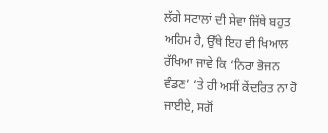ਲੱਗੇ ਸਟਾਲਾਂ ਦੀ ਸੇਵਾ ਜਿੱਥੇ ਬਹੁਤ ਅਹਿਮ ਹੈ, ਉੱਥੇ ਇਹ ਵੀ ਖਿਆਲ ਰੱਖਿਆ ਜਾਵੇ ਕਿ ‘ਨਿਰਾ ਭੋਜਨ ਵੰਡਣ’ ‘ਤੇ ਹੀ ਅਸੀਂ ਕੇਂਦਰਿਤ ਨਾ ਹੋ ਜਾਈਏ, ਸਗੋਂ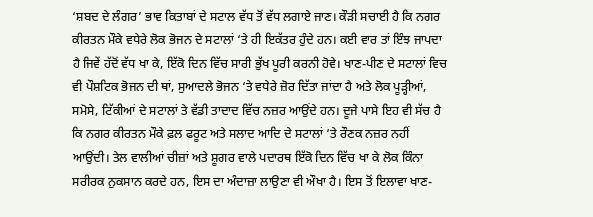‘ਸ਼ਬਦ ਦੇ ਲੰਗਰ’ ਭਾਵ ਕਿਤਾਬਾਂ ਦੇ ਸਟਾਲ ਵੱਧ ਤੋਂ ਵੱਧ ਲਗਾਏ ਜਾਣ। ਕੌੜੀ ਸਚਾਈ ਹੈ ਕਿ ਨਗਰ ਕੀਰਤਨ ਮੌਕੇ ਵਧੇਰੇ ਲੋਕ ਭੋਜਨ ਦੇ ਸਟਾਲਾਂ ‘ਤੇ ਹੀ ਇਕੱਤਰ ਹੁੰਦੇ ਹਨ। ਕਈ ਵਾਰ ਤਾਂ ਇੰਝ ਜਾਪਦਾ ਹੈ ਜਿਵੇਂ ਹੱਦੋਂ ਵੱਧ ਖਾ ਕੇ, ਇੱਕੋ ਦਿਨ ਵਿੱਚ ਸਾਰੀ ਭੁੱਖ ਪੂਰੀ ਕਰਨੀ ਹੋਵੇ। ਖਾਣ-ਪੀਣ ਦੇ ਸਟਾਲਾਂ ਵਿਚ ਵੀ ਪੌਸ਼ਟਿਕ ਭੋਜਨ ਦੀ ਥਾਂ, ਸੁਆਦਲੇ ਭੋਜਨ ‘ਤੇ ਵਧੇਰੇ ਜ਼ੋਰ ਦਿੱਤਾ ਜਾਂਦਾ ਹੈ ਅਤੇ ਲੋਕ ਪੂੜ੍ਹੀਆਂ, ਸਮੋਸੇ, ਟਿੱਕੀਆਂ ਦੇ ਸਟਾਲਾਂ ਤੇ ਵੱਡੀ ਤਾਦਾਦ ਵਿੱਚ ਨਜ਼ਰ ਆਉਂਦੇ ਹਨ। ਦੂਜੇ ਪਾਸੇ ਇਹ ਵੀ ਸੱਚ ਹੈ ਕਿ ਨਗਰ ਕੀਰਤਨ ਮੌਕੇ ਫ਼ਲ ਫਰੂਟ ਅਤੇ ਸਲਾਦ ਆਦਿ ਦੇ ਸਟਾਲਾਂ ‘ਤੇ ਰੌਣਕ ਨਜ਼ਰ ਨਹੀਂ ਆਉਂਦੀ। ਤੇਲ ਵਾਲੀਆਂ ਚੀਜ਼ਾਂ ਅਤੇ ਸ਼ੂਗਰ ਵਾਲੇ ਪਦਾਰਥ ਇੱਕੋ ਦਿਨ ਵਿੱਚ ਖਾ ਕੇ ਲੋਕ ਕਿੰਨਾ ਸਰੀਰਕ ਨੁਕਸਾਨ ਕਰਦੇ ਹਨ, ਇਸ ਦਾ ਅੰਦਾਜ਼ਾ ਲਾਉਣਾ ਵੀ ਔਖਾ ਹੈ। ਇਸ ਤੋਂ ਇਲਾਵਾ ਖਾਣ-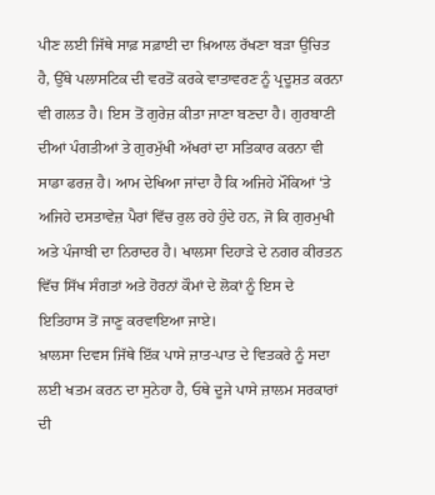ਪੀਣ ਲਈ ਜਿੱਥੇ ਸਾਫ਼ ਸਫ਼ਾਈ ਦਾ ਖ਼ਿਆਲ ਰੱਖਣਾ ਬੜਾ ਉਚਿਤ ਹੈ, ਉੱਥੇ ਪਲਾਸਟਿਕ ਦੀ ਵਰਤੋਂ ਕਰਕੇ ਵਾਤਾਵਰਣ ਨੂੰ ਪ੍ਰਦੂਸ਼ਤ ਕਰਨਾ ਵੀ ਗਲਤ ਹੈ। ਇਸ ਤੋਂ ਗੁਰੇਜ਼ ਕੀਤਾ ਜਾਣਾ ਬਣਦਾ ਹੈ। ਗੁਰਬਾਣੀ ਦੀਆਂ ਪੰਗਤੀਆਂ ਤੇ ਗੁਰਮੁੱਖੀ ਅੱਖਰਾਂ ਦਾ ਸਤਿਕਾਰ ਕਰਨਾ ਵੀ ਸਾਡਾ ਫਰਜ਼ ਹੈ। ਆਮ ਦੇਖਿਆ ਜਾਂਦਾ ਹੈ ਕਿ ਅਜਿਹੇ ਮੌਕਿਆਂ ‘ਤੇ ਅਜਿਹੇ ਦਸਤਾਵੇਜ਼ ਪੈਰਾਂ ਵਿੱਚ ਰੁਲ ਰਹੇ ਹੁੰਦੇ ਹਨ, ਜੋ ਕਿ ਗੁਰਮੁਖੀ ਅਤੇ ਪੰਜਾਬੀ ਦਾ ਨਿਰਾਦਰ ਹੈ। ਖਾਲਸਾ ਦਿਹਾੜੇ ਦੇ ਨਗਰ ਕੀਰਤਨ ਵਿੱਚ ਸਿੱਖ ਸੰਗਤਾਂ ਅਤੇ ਹੋਰਨਾਂ ਕੌਮਾਂ ਦੇ ਲੋਕਾਂ ਨੂੰ ਇਸ ਦੇ ਇਤਿਹਾਸ ਤੋਂ ਜਾਣੂ ਕਰਵਾਇਆ ਜਾਏ।
ਖ਼ਾਲਸਾ ਦਿਵਸ ਜਿੱਥੇ ਇੱਕ ਪਾਸੇ ਜ਼ਾਤ-ਪਾਤ ਦੇ ਵਿਤਕਰੇ ਨੂੰ ਸਦਾ ਲਈ ਖਤਮ ਕਰਨ ਦਾ ਸੁਨੇਹਾ ਹੈ, ਓਥੇ ਦੂਜੇ ਪਾਸੇ ਜ਼ਾਲਮ ਸਰਕਾਰਾਂ ਦੀ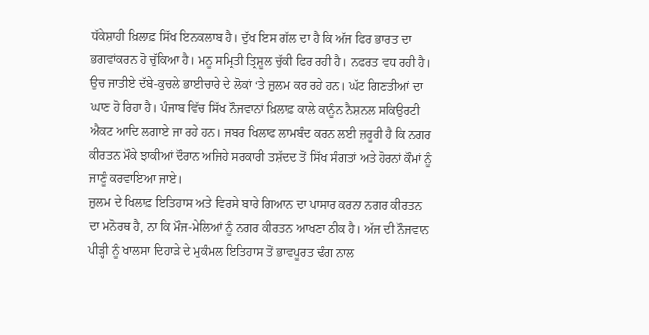ਧੱਕੇਸ਼ਾਹੀ ਖ਼ਿਲਾਫ਼ ਸਿੱਖ ਇਨਕਲਾਬ ਹੈ। ਦੁੱਖ ਇਸ ਗੱਲ ਦਾ ਹੈ ਕਿ ਅੱਜ ਫਿਰ ਭਾਰਤ ਦਾ ਭਗਵਾਂਕਰਨ ਹੋ ਚੁੱਕਿਆ ਹੈ। ਮਨੂ ਸਮ੍ਰਿਤੀ ਤ੍ਰਿਸ਼ੂਲ ਚੁੱਕੀ ਫਿਰ ਰਹੀ ਹੈ। ਨਫਰਤ ਵਧ ਰਹੀ ਹੈ। ਉਚ ਜਾਤੀਏ ਦੱਬੇ-ਕੁਚਲੇ ਭਾਈਚਾਰੇ ਦੇ ਲੋਕਾਂ ‘ਤੇ ਜ਼ੁਲਮ ਕਰ ਰਹੇ ਹਨ। ਘੱਟ ਗਿਣਤੀਆਂ ਦਾ ਘਾਣ ਹੋ ਰਿਹਾ ਹੈ। ਪੰਜਾਬ ਵਿੱਚ ਸਿੱਖ ਨੌਜਵਾਨਾਂ ਖ਼ਿਲਾਫ਼ ਕਾਲੇ ਕਾਨੂੰਨ ਨੈਸ਼ਨਲ ਸਕਿਉਰਟੀ ਐਕਟ ਆਦਿ ਲਗਾਏ ਜਾ ਰਹੇ ਹਨ। ਜਬਰ ਖਿਲਾਫ ਲਾਮਬੰਦ ਕਰਨ ਲਈ ਜ਼ਰੂਰੀ ਹੈ ਕਿ ਨਗਰ ਕੀਰਤਨ ਮੌਕੇ ਝਾਕੀਆਂ ਦੌਰਾਨ ਅਜਿਹੇ ਸਰਕਾਰੀ ਤਸ਼ੱਦਦ ਤੋਂ ਸਿੱਖ ਸੰਗਤਾਂ ਅਤੇ ਹੋਰਨਾਂ ਕੌਮਾਂ ਨੂੰ ਜਾਣੂੰ ਕਰਵਾਇਆ ਜਾਏ।
ਜ਼ੁਲਮ ਦੇ ਖਿਲਾਫ਼ ਇਤਿਹਾਸ ਅਤੇ ਵਿਰਸੇ ਬਾਰੇ ਗਿਆਨ ਦਾ ਪਾਸਾਰ ਕਰਨਾ ਨਗਰ ਕੀਰਤਨ ਦਾ ਮਨੋਰਥ ਹੈ, ਨਾ ਕਿ ਮੌਜ-ਮੇਲਿਆਂ ਨੂੰ ਨਗਰ ਕੀਰਤਨ ਆਖਣਾ ਠੀਕ ਹੈ। ਅੱਜ ਦੀ ਨੌਜਵਾਨ ਪੀੜ੍ਹੀ ਨੂੰ ਖਾਲਸਾ ਦਿਹਾੜੇ ਦੇ ਮੁਕੰਮਲ ਇਤਿਹਾਸ ਤੋਂ ਭਾਵਪੂਰਤ ਢੰਗ ਨਾਲ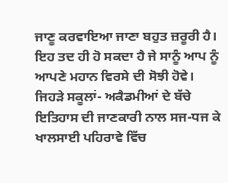ਜਾਣੂ ਕਰਵਾਇਆ ਜਾਣਾ ਬਹੁਤ ਜ਼ਰੂਰੀ ਹੈ। ਇਹ ਤਦ ਹੀ ਹੋ ਸਕਦਾ ਹੈ ਜੇ ਸਾਨੂੰ ਆਪ ਨੂੰ ਆਪਣੇ ਮਹਾਨ ਵਿਰਸੇ ਦੀ ਸੋਝੀ ਹੋਵੇ। ਜਿਹੜੇ ਸਕੂਲਾਂ- ਅਕੈਡਮੀਆਂ ਦੇ ਬੱਚੇ ਇਤਿਹਾਸ ਦੀ ਜਾਣਕਾਰੀ ਨਾਲ ਸਜ-ਧਜ ਕੇ ਖਾਲਸਾਈ ਪਹਿਰਾਵੇ ਵਿੱਚ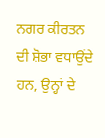ਨਗਰ ਕੀਰਤਨ ਦੀ ਸ਼ੋਭਾ ਵਧਾਉਂਦੇ ਹਨ, ਉਨ੍ਹਾਂ ਦੇ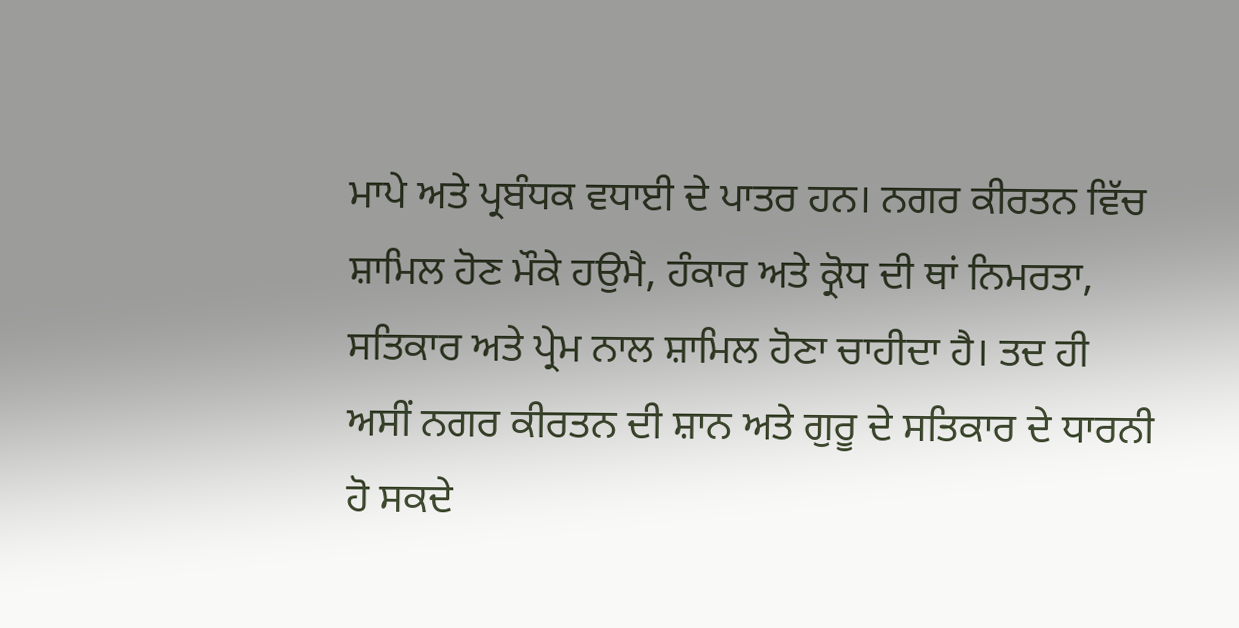ਮਾਪੇ ਅਤੇ ਪ੍ਰਬੰਧਕ ਵਧਾਈ ਦੇ ਪਾਤਰ ਹਨ। ਨਗਰ ਕੀਰਤਨ ਵਿੱਚ ਸ਼ਾਮਿਲ ਹੋਣ ਮੌਕੇ ਹਉਮੈ, ਹੰਕਾਰ ਅਤੇ ਕ੍ਰੋਧ ਦੀ ਥਾਂ ਨਿਮਰਤਾ, ਸਤਿਕਾਰ ਅਤੇ ਪ੍ਰੇਮ ਨਾਲ ਸ਼ਾਮਿਲ ਹੋਣਾ ਚਾਹੀਦਾ ਹੈ। ਤਦ ਹੀ ਅਸੀਂ ਨਗਰ ਕੀਰਤਨ ਦੀ ਸ਼ਾਨ ਅਤੇ ਗੁਰੂ ਦੇ ਸਤਿਕਾਰ ਦੇ ਧਾਰਨੀ ਹੋ ਸਕਦੇ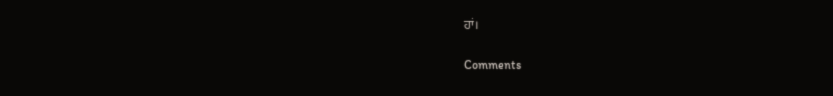ਹਾਂ।

Comments